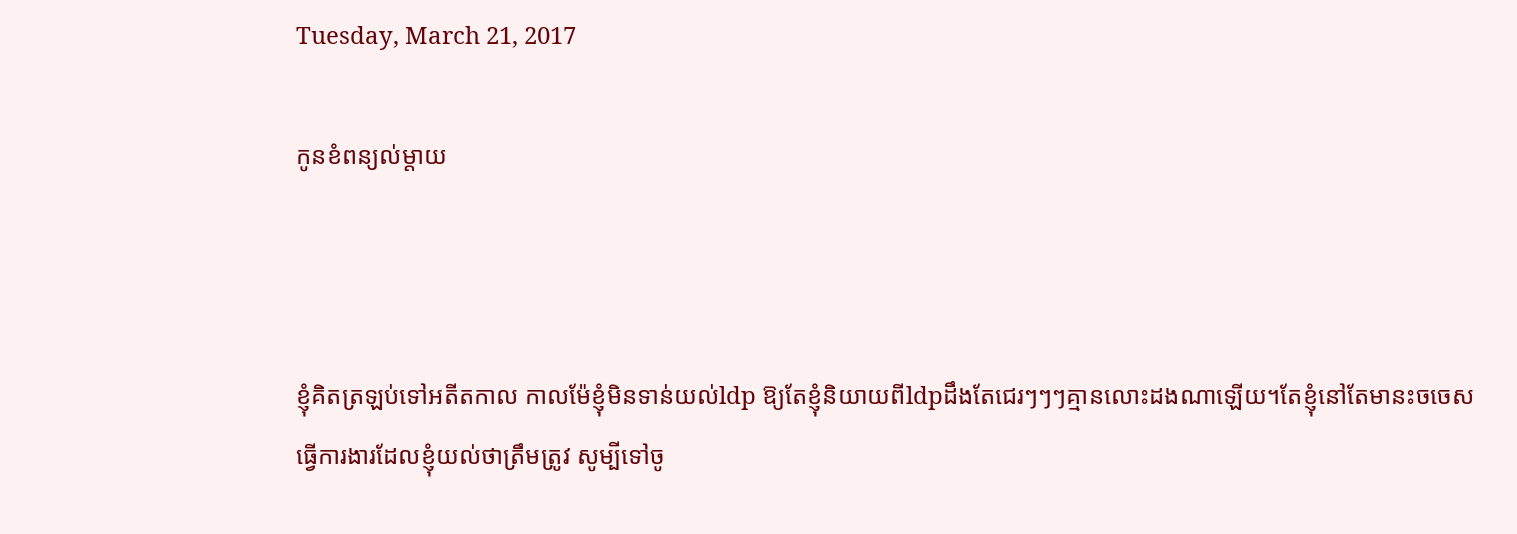Tuesday, March 21, 2017

កូនខំពន្យល់ម្តាយ



ខ្ញុំគិតត្រឡប់ទៅអតីតកាល កាលម៉ែខ្ញុំមិនទាន់យល់ldp ឱ្យតែខ្ញុំនិយាយពីldpដឹងតែជេរៗៗៗគ្មានលោះដងណាឡើយ។តែខ្ញុំនៅតែមានះចចេសធ្វើការងារដែលខ្ញុំយល់ថាត្រឹមត្រូវ សូម្បីទៅចូ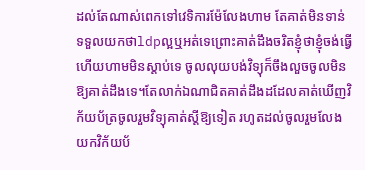ដល់តែណាស់ពេកទៅវេទិការម៉ែលែងហាម តែគាត់មិនទាន់ទទួលយកថាldpល្អឬអត់ទេព្រោះគាត់ដឹងចរិតខ្ញុំថាខ្ញុំចង់ធ្វើហើយហាមមិនស្ដាប់ទេ ចូលលុយបង់វិទ្យុក៏ចឹងលួចចូលមិនឱ្យគាត់ដឹងទេ។តែលាក់ឯណាជិតគាត់ដឹងដដែលគាត់ឃើញវិក័យប័ត្រចូលរួមវិទ្យុគាត់ស្ដីឱ្យទៀត រហូតដល់ចូលរួមលែងយកវិក័យប័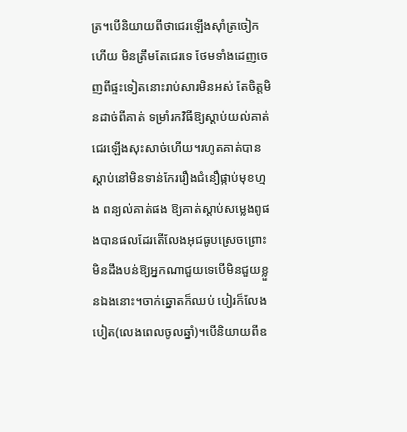ត្រ។បើនិយាយពីថាជេរឡើងស៊ាំត្រចៀកហើយ មិនត្រឹមតែជេរទេ ថែមទាំងដេញចេញពីផ្ទះទៀតនោះរាប់សារមិនអស់ តែចិត្តមិនដាច់ពីគាត់ ទម្រាំរកវិធីឱ្យស្ដាប់យល់គាត់ជេរឡើងសុះសាច់ហើយ។រហូតគាត់បានស្ដាប់នៅមិនទាន់កែររឿងជំនឿផ្កាប់មុខហ្មង ពន្យល់គាត់ផង ឱ្យគាត់ស្ដាប់សម្លេងពូផងបានផលដែរតើលែងអុជធូបស្រេចព្រោះមិនដឹងបន់ឱ្យអ្នកណាជួយទេបើមិនជួយខ្លួនឯងនោះ។ចាក់ឆ្នោតក៏ឈប់ បៀរក៏លែងបៀត(លេងពេលចូលឆ្នាំ)។បើនិយាយពីឧ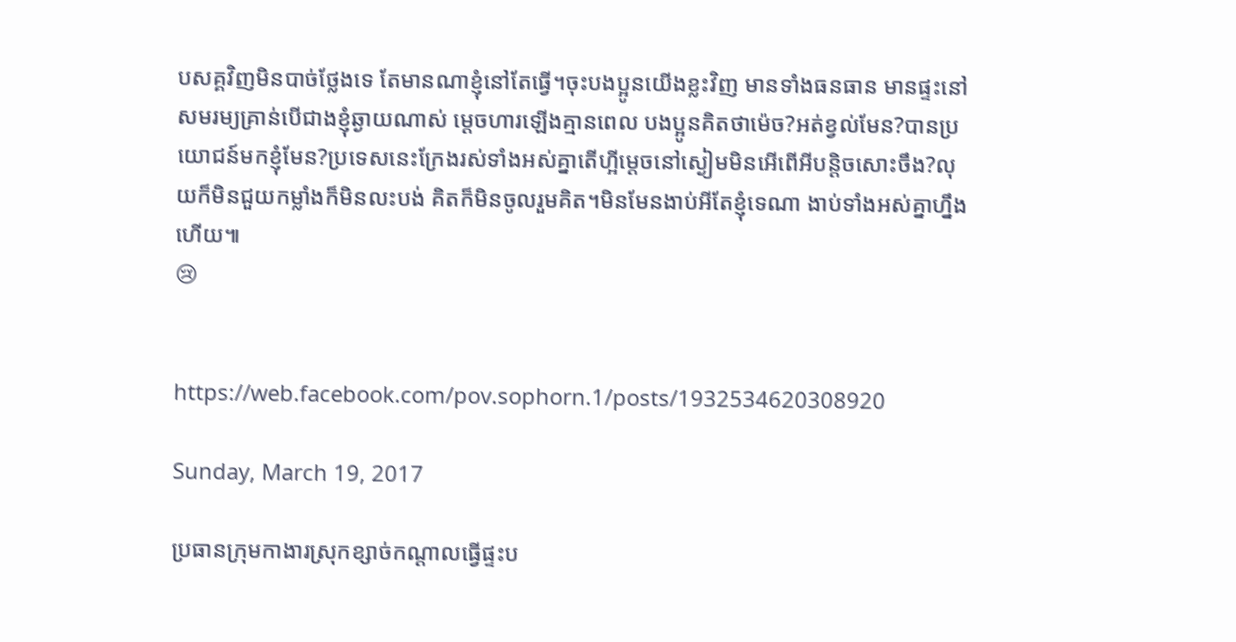បសគ្គវិញមិនបាច់ថ្លែងទេ តែមានណាខ្ញុំនៅតែធ្វើ។ចុះបងប្អូនយើងខ្លះវិញ មានទាំងធនធាន មានផ្ទះនៅសមរម្យគ្រាន់បើជាងខ្ញុំឆ្ងាយណាស់ ម្ដេចហារឡើងគ្មានពេល បងប្អូនគិតថាម៉េច?អត់ខ្វល់មែន?បានប្រយោជន៍មកខ្ញុំមែន?ប្រទេសនេះក្រែងរស់ទាំងអស់គ្នាតើហ្អីម្ដេចនៅស្ងៀមមិនអើពើអីបន្តិចសោះចឹង?លុយក៏មិនជួយកម្លាំងក៏មិនលះបង់ គិតក៏មិនចូលរួមគិត។មិនមែនងាប់អីតែខ្ញុំទេណា ងាប់ទាំងអស់គ្នាហ្នឹងហើយ៕
😢


https://web.facebook.com/pov.sophorn.1/posts/1932534620308920

Sunday, March 19, 2017

ប្រធានក្រុមកាងារស្រុកខ្សាច់កណ្តាលធ្វើផ្ទះប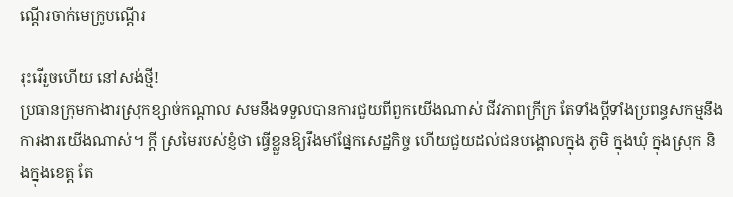ណ្តើរចាក់មេក្រូបណ្តើរ

រុះរើរួចហើយ នៅសង់ថ្មី!
ប្រធានក្រុមកាងារស្រុកខ្សាច់កណ្តាល សមនឹងទទួលបានការជួយពីពួកយើងណាស់ ជីវភាពក្រីក្រ តែទាំងប្តីទាំងប្រពន្ធសកម្មនឹងការងារយើងណាស់។ ក្តី ស្រមៃរបស់ខ្ញំថា ធ្វើខ្លួនឱ្យរឹងមាំផ្នែកសេដ្ឋកិច្ច ហើយជួយដល់ជនបង្គោលក្នុង ភូមិ ក្នុងឃុំ ក្នុងស្រុក និងក្នុងខេត្ត តែ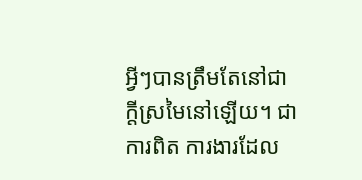អ្វីៗបានត្រឹមតែនៅជាក្តីស្រមៃនៅឡើយ។ ជាការពិត ការងារដែល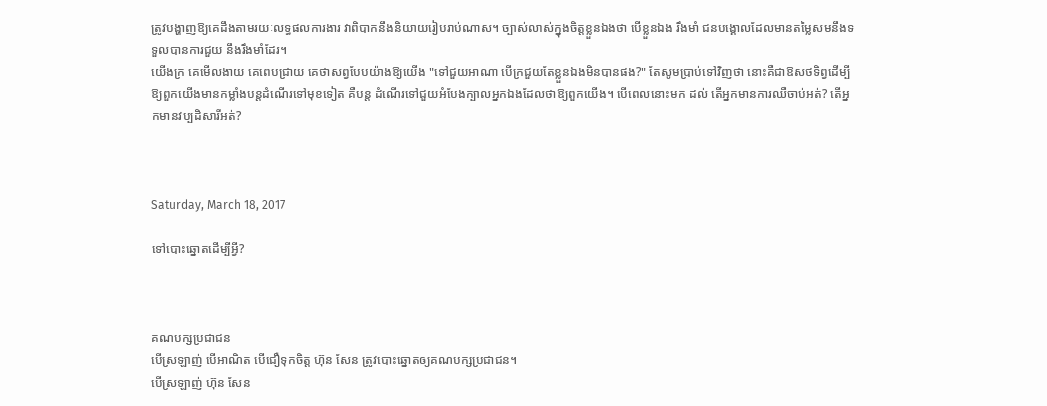ត្រូវបង្ហាញឱ្យគេដឹងតាមរយៈលទ្ធផលការងារ វាពិបាកនឹងនិយាយរៀបរាប់ណាស។ ច្បាស់លាស់ក្នុងចិត្តខ្លួនឯងថា បើខ្លួនឯង រឹងមាំ ជនបង្គោលដែលមានតម្លៃសមនឹងទទួលបានការជួយ នឹងរឹងមាំដែរ។
យើងក្រ គេមើលងាយ គេពេបជ្រាយ គេថាសព្វបែបយ៉ាងឱ្យយើង "ទៅជួយអាណា បើក្រជួយតែខ្លួនឯងមិនបានផង?" តែសូមប្រាប់ទៅវិញថា នោះគឺជាឱសថទិព្វដើម្បីឱ្យពួកយើងមានកម្លាំងបន្តដំណើរទៅមុខទៀត គឺបន្ត ដំណើរទៅជួយអំបែងក្បាលអ្នកឯងដែលថាឱ្យពួកយើង។ បើពេលនោះមក ដល់ តើអ្នកមានការឈឺចាប់អត់? តើអ្នកមានវប្បដិសារីអត់?



Saturday, March 18, 2017

ទៅបោះឆ្នោតដើម្បីអ្វី?



គណបក្សប្រជាជន
បើស្រឡាញ់ បើអាណិត បើជឿទុកចិត្ត ហ៊ុន សែន ត្រូវបោះឆ្នោតឲ្យគណបក្សប្រជាជន។
បើស្រឡាញ់ ហ៊ុន សែន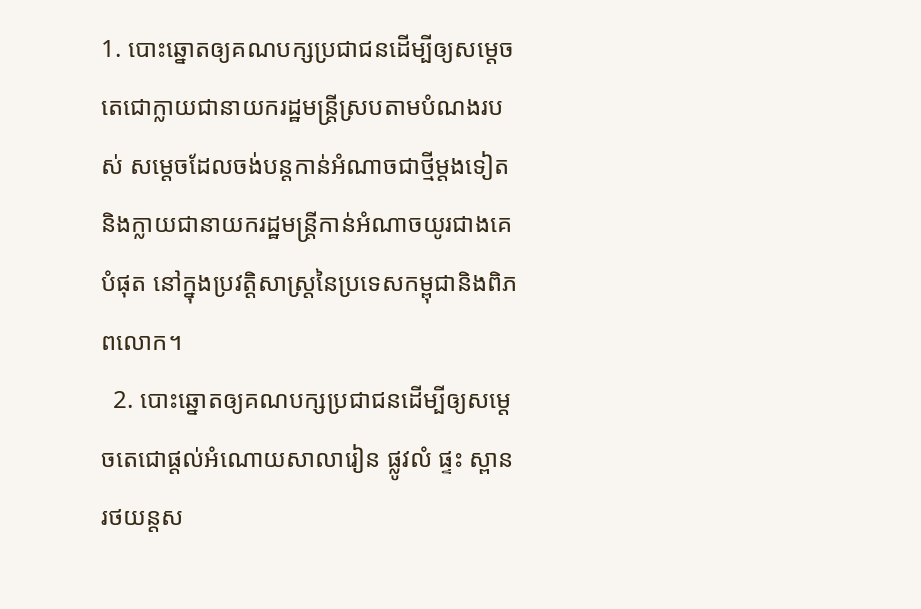1. បោះឆ្នោតឲ្យគណបក្សប្រជាជនដើម្បីឲ្យសម្តេចតេជោក្លាយជានាយករដ្ឋមន្រ្តីស្របតាមបំណងរបស់ សម្តេចដែលចង់បន្តកាន់អំណាចជាថ្មីម្តងទៀតនិងក្លាយជានាយករដ្ឋមន្រ្តីកាន់អំណាចយូរជាងគេបំផុត នៅក្នុងប្រវត្តិសាស្រ្តនៃប្រទេសកម្ពុជានិងពិភពលោក។
  2. បោះឆ្នោតឲ្យគណបក្សប្រជាជនដើម្បីឲ្យសម្តេចតេជោផ្តល់អំណោយសាលារៀន ផ្លូវលំ ផ្ទះ ស្ពាន រថយន្តស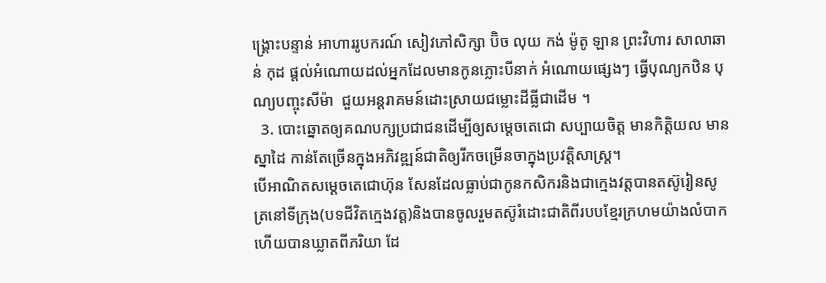ង្រ្គោះបន្ទាន់ អាហាររូបករណ៍ សៀវភៅសិក្សា ប៊ិច លុយ កង់ ម៉ូតូ ឡាន ព្រះវិហារ សាលាឆាន់ កុដ ផ្តល់អំណោយដល់អ្នកដែលមានកូនភ្លោះបីនាក់ អំណោយផ្សេងៗ ធ្វើបុណ្យកឋិន បុណ្យបញ្ចុះសីម៉ា  ជួយអន្តរាគមន៍ដោះស្រាយជម្លោះដីធ្លីជាដើម ។
  3. បោះឆ្នោតឲ្យគណបក្សប្រជាជនដើម្បីឲ្យសម្តេចតេជោ សប្បាយចិត្ត មានកិត្តិយល មានស្នាដៃ កាន់តែច្រើនក្នុងអភិវឌ្ឍន៍ជាតិឲ្យរីកចម្រើនចាក្នុងប្រវត្តិសាស្រ្ត។
បើអាណិតសម្តេចតេជោហ៊ុន សែនដែលធ្លាប់ជាកូនកសិករនិងជាក្មេងវត្តបានតស៊ូរៀនសូត្រនៅទីក្រុង(បទជីវិតក្មេងវត្ត)និងបានចូលរួមតស៊ូរំដោះជាតិពីរបបខ្មែរក្រហមយ៉ាងលំបាកហើយបានឃ្លាតពីភរិយា ដែ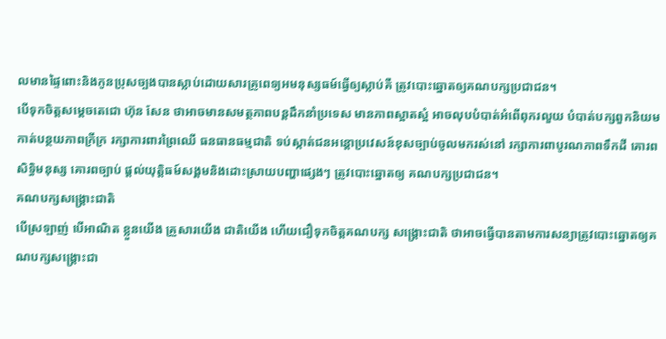លមានផ្ទៃពោះនិងកូនប្រុសច្បងបានស្លាប់ដោយសារគ្រូពេទ្យអមនុស្សធម៍ធ្វើឲ្យស្លាប់គឺ ត្រូវបោះឆ្នោតឲ្យគណបក្សប្រជាជន។
បើទុកចិត្តសម្តេចតេជោ ហ៊ុន សែន ថាអាចមានសមត្ថភាពបន្តដឹកនាំប្រទេស មានភាពស្អាតស្អំ អាចលុបបំបាត់អំពើពុករលួយ បំបាត់បក្សពួកនិយម កាត់បន្ថយភាពក្រីក្រ រក្សាការពារព្រៃឈើ ធនធានធម្មជាតិ ទប់ស្កាត់ជនអន្តោប្រវេសន៍ខុសច្បាប់ចូលមករស់នៅ រក្សាការពាបូរណភាពទឹកដី គោរពសិទ្ធិមនុស្ស គោរពច្បាប់ ផ្តល់យុត្តិធម៍សង្គមនិងដោះស្រាយបញ្ហាផ្សេងៗ ត្រូវបោះឆ្នោតឲ្យ គណបក្សប្រជាជន។
គណបក្សសង្រ្គោះជាតិ
បើស្រឡាញ់ បើអាណិត ខ្លួនយើង គ្រួសារយើង ជាតិយើង ហើយជឿទុកចិត្តគណបក្ស សង្រ្គោះជាតិ ថាអាចធ្វើបានតាមការសន្យាត្រូវបោះឆ្នោតឲ្យគណបក្សសង្រ្គោះជា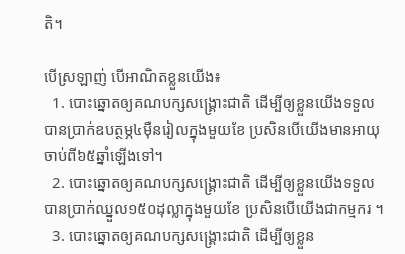តិ។

បើស្រឡាញ់ បើអាណិតខ្លួនយើង៖
  1. បោះឆ្នោតឲ្យគណបក្សសង្រ្គោះជាតិ ដើម្បីឲ្យខ្លួនយើងទទួលបានប្រាក់ឧបត្ថម្ភ៤ម៉ឺនរៀលក្នុងមួយខែ ប្រសិនបើយើងមានអាយុចាប់ពី៦៥ឆ្នាំឡើងទៅ។
  2. បោះឆ្នោតឲ្យគណបក្សសង្រ្គោះជាតិ ដើម្បីឲ្យខ្លួនយើងទទួលបានប្រាក់ឈ្នួល១៥០ដុល្លាក្នុងមួយខែ ប្រសិនបើយើងជាកម្មករ ។
  3. បោះឆ្នោតឲ្យគណបក្សសង្រ្គោះជាតិ ដើម្បីឲ្យខ្លួន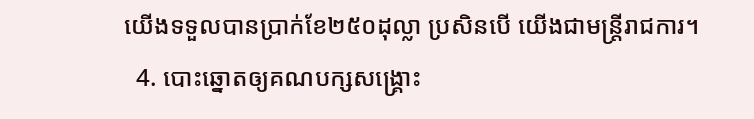យើងទទួលបានប្រាក់ខែ២៥០ដុល្លា ប្រសិនបើ យើងជាមន្រ្តីរាជការ។
  4. បោះឆ្នោតឲ្យគណបក្សសង្រ្គោះ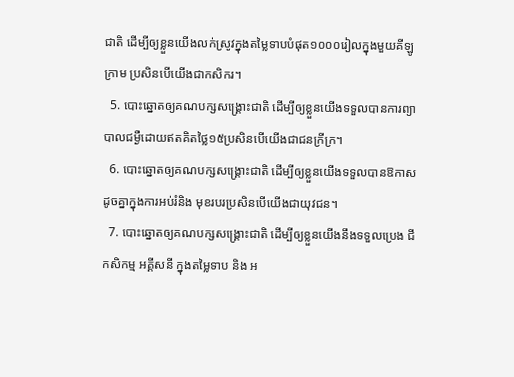ជាតិ ដើម្បីឲ្យខ្លួនយើងលក់ស្រូវក្នុងតម្លៃទាបបំផុត១០០០រៀលក្នុងមួយគីឡូក្រាម ប្រសិនបើយើងជាកសិករ។
  5. បោះឆ្នោតឲ្យគណបក្សសង្រ្គោះជាតិ ដើម្បីឲ្យខ្លួនយើងទទួលបានការព្យាបាលជម្ងឺដោយឥតគិតថ្លៃ១៥ប្រសិនបើយើងជាជនក្រីក្រ។
  6. បោះឆ្នោតឲ្យគណបក្សសង្រ្គោះជាតិ ដើម្បីឲ្យខ្លួនយើងទទួលបានឱកាសដូចគ្នាក្នុងការអប់រំនិង មុខរបរប្រសិនបើយើងជាយុវជន។
  7. បោះឆ្នោតឲ្យគណបក្សសង្រ្គោះជាតិ ដើម្បីឲ្យខ្លួនយើងនឹងទទួលប្រេង ជីកសិកម្ម អគ្គីសនី ក្នុងតម្លៃទាប និង អ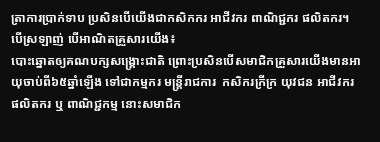ត្រាការប្រាក់ទាប ប្រសិនបើយើងជាកសិកករ អាជីវករ ពាណិជ្ជករ ផលិតករ។
បើស្រឡាញ់ បើអាណិតគ្រួសារយើង៖
បោះឆ្នោតឲ្យគណបក្សសង្រ្គោះជាតិ ព្រោះប្រសិនបើសមាជិកគ្រួសារយើងមានអាយុចាប់ពី៦៥ឆ្នាំឡើង ទៅជាកម្មករ មន្រ្តីរាជការ  កសិករក្រីក្រ យុវជន អាជីវករ ផលិតករ ឬ ពាណិជ្ជកម្ម នោះសមាជិក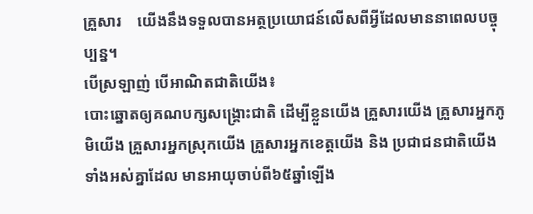គ្រួសារ    យើងនឹងទទួលបានអត្ថប្រយោជន៍លើសពីអ្វីដែលមាននាពេលបច្ចុប្បន្ន។
បើស្រឡាញ់ បើអាណិតជាតិយើង៖
បោះឆ្នោតឲ្យគណបក្សសង្រ្គោះជាតិ ដើម្បីខ្លួនយើង គ្រួសារយើង គ្រួសារអ្នកភូមិយើង គ្រួសារអ្នកស្រុកយើង គ្រួសារអ្នកខេត្តយើង និង ប្រជាជនជាតិយើងទាំងអស់គ្នាដែល មានអាយុចាប់ពី៦៥ឆ្នាំឡើង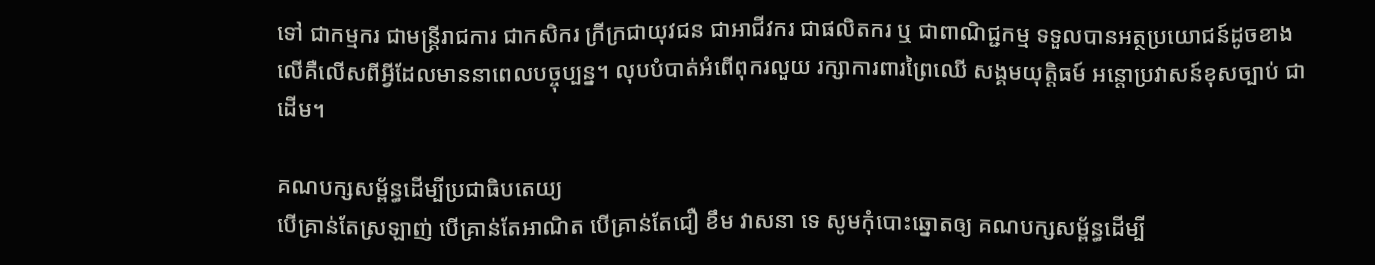ទៅ ជាកម្មករ ជាមន្រ្តីរាជការ ជាកសិករ ក្រីក្រជាយុវជន ជាអាជីវករ ជាផលិតករ ឬ ជាពាណិជ្ជកម្ម ទទួលបានអត្ថប្រយោជន៍ដូចខាងលើគឺលើសពីអ្វីដែលមាននាពេលបច្ចុប្បន្ន។ លុបបំបាត់អំពើពុករលួយ រក្សាការពារព្រៃឈើ សង្គមយុត្តិធម៍ អន្តោប្រវាសន៍ខុសច្បាប់ ជាដើម។

គណបក្សសម្ព័ន្ធដើម្បីប្រជាធិបតេយ្យ
បើគ្រាន់តែស្រឡាញ់ បើគ្រាន់តែអាណិត បើគ្រាន់តែជឿ ខឹម វាសនា ទេ សូមកុំបោះឆ្នោតឲ្យ គណបក្សសម្ព័ន្ធដើម្បី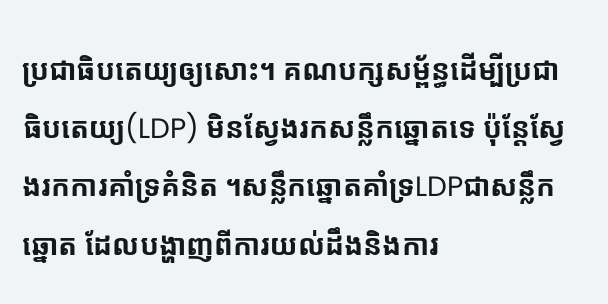ប្រជាធិបតេយ្យឲ្យសោះ។ គណបក្សសម្ព័ន្ធដើម្បីប្រជាធិបតេយ្យ(LDP) មិនស្វែងរកសន្លឹកឆ្នោតទេ ប៉ុន្តែស្វែងរកការគាំទ្រគំនិត ។សន្លឹកឆ្នោតគាំទ្រLDPជាសន្លឹកឆ្នោត ដែលបង្ហាញពីការយល់ដឹងនិងការ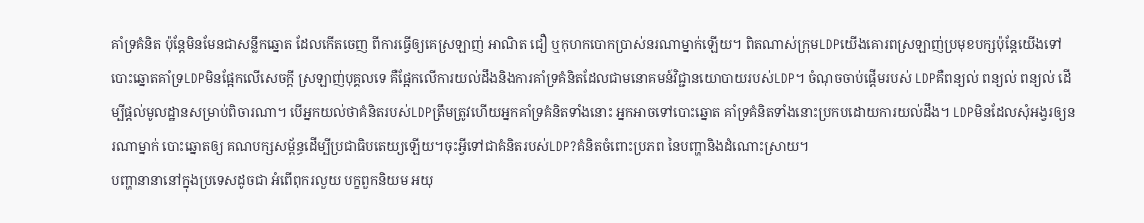គាំទ្រគំនិត ប៉ុន្តែមិនមែនជាសន្លឹកឆ្នោត ដែលកើតចេញ ពីការធ្វើឲ្យគេស្រឡាញ់ អាណិត ជឿ ឬកុហកបោកប្រាស់នរណាម្នាក់ឡើយ។ ពិតណាស់ក្រុមLDPយើងគោរពស្រឡាញ់ប្រមុខបក្សប៉ុន្តែយើងទៅបោះឆ្នោតគាំទ្រLDPមិនផ្អែកលើសេចក្តី ស្រឡាញ់បុគ្គលទេ គឺផ្អែកលើការយល់ដឹងនិងការគាំទ្រគំនិតដែលជាមនោគមន៍វិជ្ជានយោបាយរបស់LDP។ ចំណុចចាប់ផ្តើមរបស់ LDPគឺពន្យល់ ពន្យល់ ពន្យល់ ដើម្បីផ្តល់មូលដ្ឋានសម្រាប់ពិចារណា។ បើអ្នកយល់ថាគំនិតរបស់LDPត្រឹមត្រូវហើយអ្នកគាំទ្រគំនិតទាំងនោះ អ្នកអាចទៅបោះឆ្នោត គាំទ្រគំនិតទាំងនោះប្រកបដោយការយល់ដឹង។ LDPមិនដែលសុំអង្វរឲ្យនរណាម្នាក់ បោះឆ្នោតឲ្យ គណបក្សសម្ព័ន្ធដើម្បីប្រជាធិបតេយ្យឡើយ។ចុះអ្វីទៅជាគំនិតរបស់LDP?គំនិតចំពោះប្រភព នៃបញ្ហានិងដំណោះស្រាយ។
បញ្ហានានានៅក្នុងប្រទេសដូចជា អំពើពុករលួយ បក្ខពួកនិយម អយុ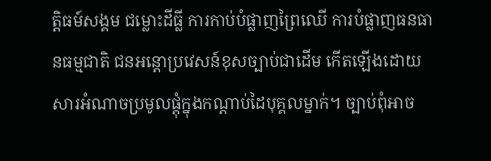ត្តិធម៍សង្គម ជម្លោះដីធ្លី ការកាប់បំផ្លាញព្រៃឈើ ការបំផ្លាញធនធានធម្មជាតិ ជនអន្តោប្រវេសន៍ខុសច្បាប់ជាដើម កើតឡើងដោយសារអំណាចប្រមូលផ្តុំក្នុងកណ្តាប់ដៃបុគ្គលម្នាក់។ ច្បាប់ពុំអាច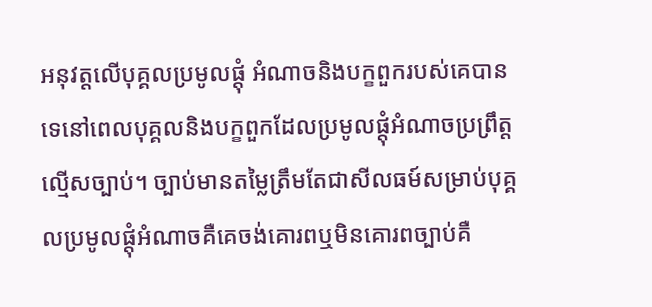អនុវត្តលើបុគ្គលប្រមូលផ្តុំ អំណាចនិងបក្ខពួករបស់គេបានទេនៅពេលបុគ្គលនិងបក្ខពួកដែលប្រមូលផ្តុំអំណាចប្រព្រឹត្តល្មើសច្បាប់។ ច្បាប់មានតម្លៃត្រឹមតែជាសីលធម៍សម្រាប់បុគ្គលប្រមូលផ្តុំអំណាចគឺគេចង់គោរពឬមិនគោរពច្បាប់គឺ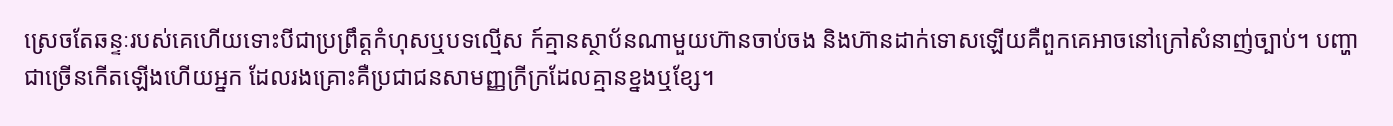ស្រេចតែឆន្ទៈរបស់គេហើយទោះបីជាប្រព្រឹត្តកំហុសឬបទល្មើស ក៍គ្មានស្ថាប័នណាមួយហ៊ានចាប់ចង និងហ៊ានដាក់ទោសឡើយគឺពួកគេអាចនៅក្រៅសំនាញ់ច្បាប់។ បញ្ហាជាច្រើនកើតឡើងហើយអ្នក ដែលរងគ្រោះគឺប្រជាជនសាមញ្ញក្រីក្រដែលគ្មានខ្នងឬខ្សែ។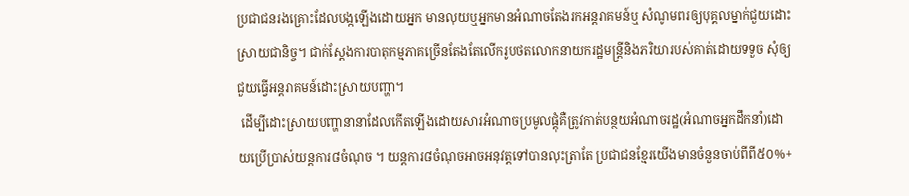ប្រជាជនរងគ្រោះដែលបង្កឡើងដោយអ្នក មានលុយឬអ្នកមានអំណាចតែងរកអន្តរាគមន៍ឬ សំណូមពរឲ្យបុគ្គលម្នាក់ជួយដោះស្រាយជានិច្ច។ ជាក់ស្តែងការបាតុកម្មភាគច្រើនតែងតែលើករូបថតលោកនាយករដ្ឋមន្រ្តីនិងភរិយារបស់គាត់ដោយទទួច សុំឲ្យជួយធ្វើអន្តរាគមន៍ដោះស្រាយបញ្ហា។
 ដើម្បីដោះស្រាយបញ្ហានានាដែលកើតឡើងដោយសារអំណាចប្រមូលផ្តុំគឺត្រូវកាត់បន្ថយអំណាចរដ្ឋ(អំណាចអ្នកដឹកនាំ)ដោយប្រើប្រាស់យន្តការ៨ចំណុច ។ យន្តការ៨ចំណុចអាចអនុវត្តទៅបានលុះត្រាតែ ប្រជាជនខ្មែរយើងមានចំនួនចាប់ពីពី៥០%+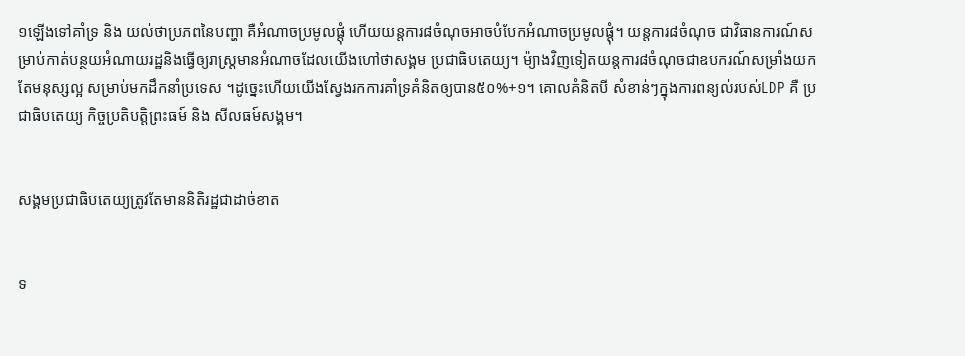១ឡើងទៅគាំទ្រ និង យល់ថាប្រភពនៃបញ្ហា គឺអំណាចប្រមូលផ្តុំ ហើយយន្តការ៨ចំណុចអាចបំបែកអំណាចប្រមូលផ្តុំ។ យន្តការ៨ចំណុច ជាវិធានការណ៍សម្រាប់កាត់បន្ថយអំណាយរដ្ឋនិងធ្វើឲ្យរាស្រ្តមានអំណាចដែលយើងហៅថាសង្គម ប្រជាធិបតេយ្យ។ ម៉្យាងវិញទៀតយន្តការ៨ចំណុចជាឧបករណ៍សម្រាំងយកតែមនុស្សល្អ សម្រាប់មកដឹកនាំប្រទេស ។ដូច្នេះហើយយើងស្វែងរកការគាំទ្រគំនិតឲ្យបាន៥០%+១។ គោលគំនិតបី សំខាន់ៗក្នុងការពន្យល់របស់LDP គឺ ប្រជាធិបតេយ្យ កិច្ចប្រតិបត្តិព្រះធម៍ និង សីលធម៍សង្គម។


សង្គមប្រជាធិបតេយ្យត្រូវតែមាននិតិរដ្ឋជាដាច់ខាត


ទ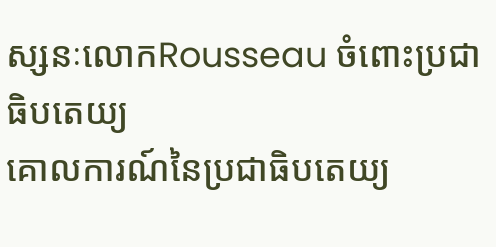ស្សនៈលោកRousseau ចំពោះប្រជាធិបតេយ្យ
គោលការណ៍នៃប្រជាធិបតេយ្យ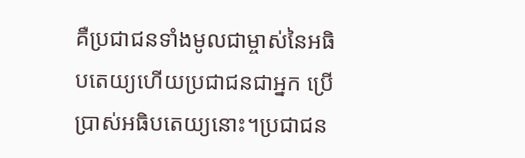គឺប្រជាជនទាំងមូលជាម្ចាស់នៃអធិបតេយ្យហើយប្រជាជនជាអ្នក ប្រើប្រាស់អធិបតេយ្យនោះ។ប្រជាជន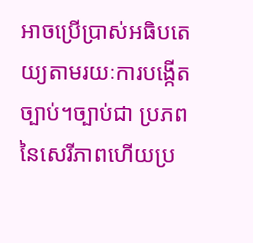អាចប្រើប្រាស់អធិបតេយ្យតាមរយៈការបង្កើតច្បាប់។ច្បាប់ជា ប្រភពនៃសេរីភាពហើយប្រ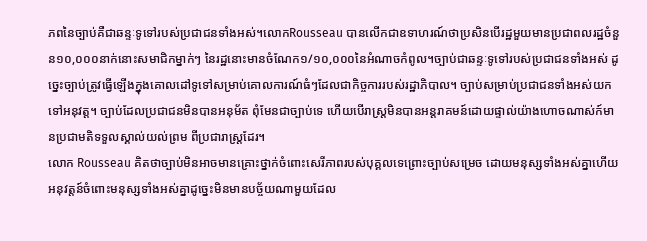ភពនៃច្បាប់គឺជាឆន្ទៈទូទៅរបស់ប្រជាជនទាំងអស់។លោកRousseau បានលើកជាឧទាហរណ៍ថាប្រសិនបើរដ្ឋមួយមានប្រជាពលរដ្ឋចំនួន១០,០០០នាក់នោះសមាជិកម្នាក់ៗ នៃរដ្ឋនោះមានចំណែក១/១០,០០០នៃអំណាចកំពូល។ច្បាប់ជាឆន្ទៈទូទៅរបស់ប្រជាជនទាំងអស់ ដូច្នេះច្បាប់ត្រូវធ្វើឡើងក្នុងគោលដៅទូទៅសម្រាប់គោលការណ៍ធំៗដែលជាកិច្ចការរបស់រដ្ឋាភិបាល។ ច្បាប់សម្រាប់ប្រជាជនទាំងអស់យកទៅអនុវត្ត។ ច្បាប់ដែលប្រជាជនមិនបានអនុម័ត ពុំមែនជាច្បាប់ទេ ហើយបើរាស្រ្តមិនបានអន្តរាគមន៍ដោយផ្ទាល់យ៉ាងហោចណាស់ក៍មានប្រជាមតិទទួលស្គាល់យល់ព្រម ពីប្រជារាស្ត្រដែរ។
លោក Rousseau គិតថាច្បាប់មិនអាចមានគ្រោះថ្នាក់ចំពោះសេរីភាពរបស់បុគ្គលទេព្រោះច្បាប់សម្រេច ដោយមនុស្សទាំងអស់គ្នាហើយអនុវត្តន៍ចំពោះមនុស្សទាំងអស់គ្នាដូច្នេះមិនមានបច្ច័យណាមួយដែល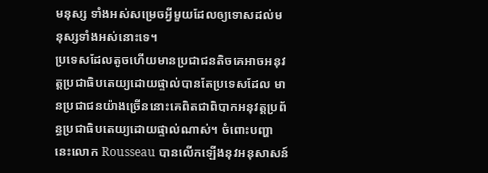មនុស្ស ទាំងអស់សម្រេចអ្វីមួយដែលឲ្យទោសដល់មនុស្សទាំងអស់នោះទេ។
ប្រទេសដែលតូចហើយមានប្រជាជនតិចគេអាចអនុវត្តប្រជាធិបតេយ្យដោយផ្ទាល់បានតែប្រទេសដែល មានប្រជាជនយ៉ាងច្រើននោះគេពិតជាពិបាកអនុវត្តប្រព័ន្ធប្រជាធិបតេយ្យដោយផ្ទាល់ណាស់។ ចំពោះបញ្ហានេះលោក Rousseau បានលើកឡើងនុវអនុសាសន៍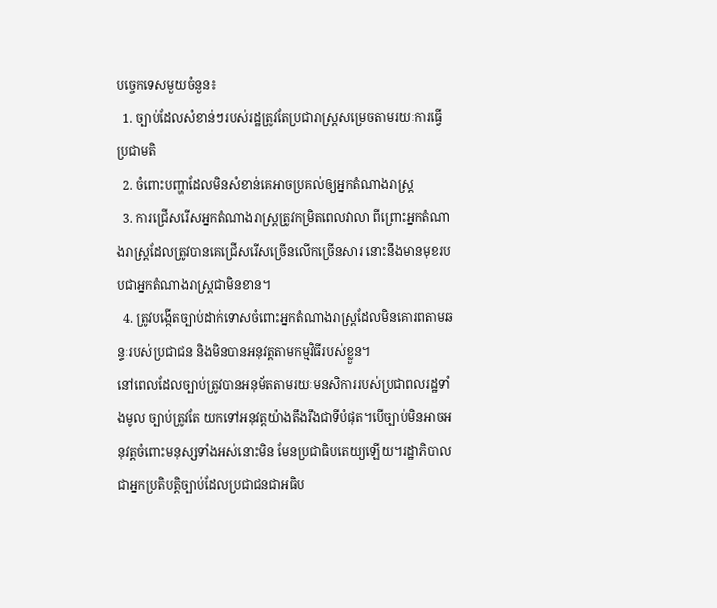បច្ចេកទេសមួយចំនួន៖
  1. ច្បាប់ដែលសំខាន់ៗរបស់រដ្ឋត្រូវតែប្រជារាស្រ្តសម្រេចតាមរយៈការធ្វើប្រជាមតិ
  2. ចំពោះបញ្ហាដែលមិនសំខាន់គេអាចប្រគល់ឲ្យអ្នកតំណាងរាស្រ្ត
  3. ការជ្រើសរើសអ្នកតំណាងរាស្រ្តត្រូវកម្រិតពេលវាលា ពីព្រោះអ្នកតំណាងរាស្រ្តដែលត្រូវបានគេជ្រើសរើសច្រើនលើកច្រើនសារ នោះនឹងមានមុខរបបជាអ្នកតំណាងរាស្រ្តជាមិនខាន។
  4. ត្រូវបង្កើតច្បាប់ដាក់ទោសចំពោះអ្នកតំណាងរាស្រ្តដែលមិនគោរពតាមឆន្ទៈរបស់ប្រជាជន និងមិនបានអនុវត្តតាមកម្មវិធីរបស់ខ្លួន។
នៅពេលដែលច្បាប់ត្រូវបានអនុម័តតាមរយៈមនសិការរបស់ប្រជាពលរដ្ឋទាំងមូល ច្បាប់ត្រូវតែ យកទៅអនុវត្តយ៉ាងតឹងរឹងជាទីបំផុត។បើច្បាប់មិនអាចអនុវត្តចំពោះមនុស្សទាំងអស់នោះមិន មែនប្រជាធិបតេយ្យឡើយ។រដ្ឋាភិបាលជាអ្នកប្រតិបត្តិច្បាប់ដែលប្រជាជនជាអធិប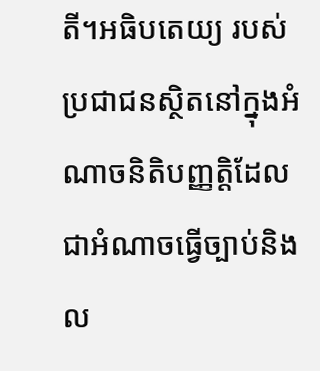តី។អធិបតេយ្យ របស់ប្រជាជនស្ថិតនៅក្នុងអំណាចនិតិបញ្ញត្តិដែលជាអំណាចធ្វើច្បាប់និងល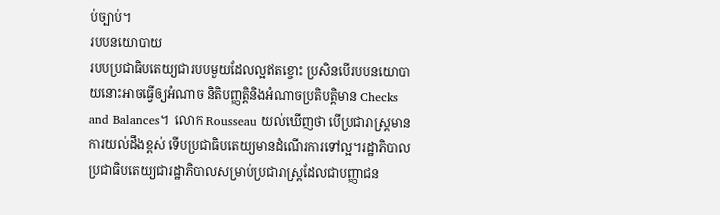ប់ច្បាប់។
របបនយោបាយ
របបប្រជាធិបតេយ្យជារបបមួយដែលល្អឥតខ្ចោះ ប្រសិនបើរបបនយោបាយនោះអាចធ្វើឲ្យអំណាច និតិបញ្ញត្តិនិងអំណាចប្រតិបត្តិមាន Checks and Balances។  លោក Rousseau យល់ឃើញថា បើប្រជារាស្រ្តមានការយល់ដឹងខ្ពស់ ទើបប្រជាធិបតេយ្យមានដំណើរការទៅល្អ។រដ្ឋាភិបាល ប្រជាធិបតេយ្យជារដ្ឋាភិបាលសម្រាប់ប្រជារាស្រ្តដែលជាបញ្ញាជន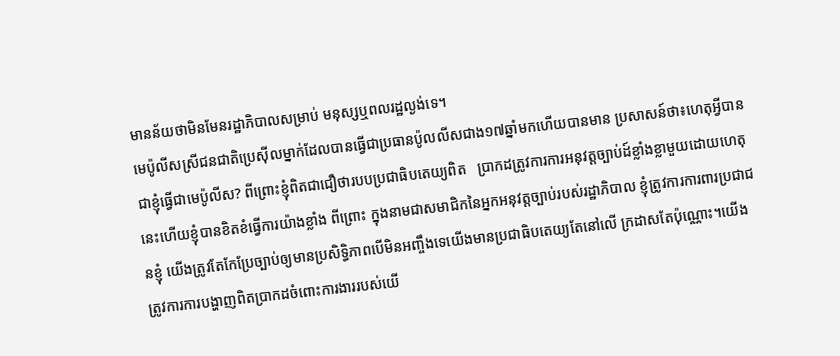មានន័យថាមិនមែនរដ្ឋាភិបាលសម្រាប់ មនុស្សឬពលរដ្ឋល្ងង់ទេ។
មេប៉ូលីសស្រីជនជាតិប្រេស៊ីលម្នាក់ដែលបានធ្វើជាប្រធានប៉ូលលីសជាង១៧ឆ្នាំមកហើយបានមាន ប្រសាសន៍ថា៖ហេតុអ្វីបានជាខ្ញុំធ្វើជាមេប៉ូលីស? ពីព្រោះខ្ញុំពិតជាជឿថារបបប្រជាធិបតេយ្យពិត   ប្រាកដត្រូវការការអនុវត្តច្បាប់ដ៍ខ្លាំងខ្លាមួយដោយហេតុនេះហើយខ្ញុំបានខិតខំធ្វើការយ៉ាងខ្លាំង ពីព្រោះ ក្នុងនាមជាសមាជិកនៃអ្នកអនុវត្តច្បាប់របស់រដ្ឋាភិបាល ខ្ញុំត្រូវការការពារប្រជាជនខ្ញុំ យើងត្រូវតែកែប្រែច្បាប់ឲ្យមានប្រសិទ្ធិភាពបើមិនអញ្ចឹងទេយើងមានប្រជាធិបតេយ្យតែនៅលើ ក្រដាសតែប៉ុណ្ណោះ។យើងត្រូវការការបង្ហាញពិតប្រាកដចំពោះការងាររបស់យើ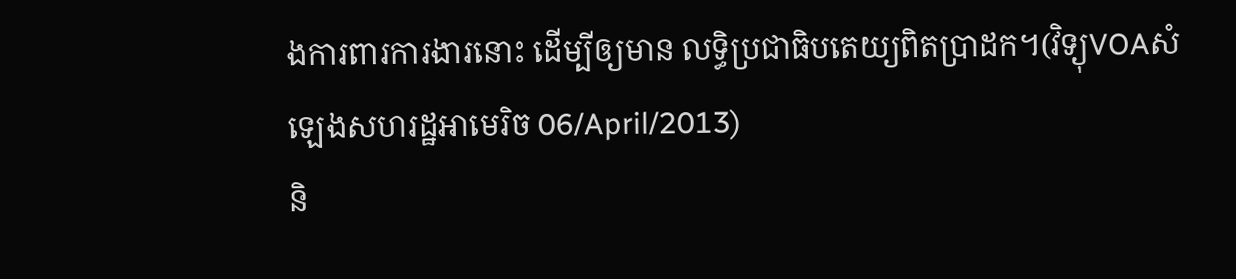ងការពារការងារនោះ ដើម្បីឲ្យមាន លទ្ធិប្រជាធិបតេយ្យពិតប្រាដក។(វិទ្យុVOAសំឡេងសហរដ្ឋអាមេរិច 06/April/2013)
និ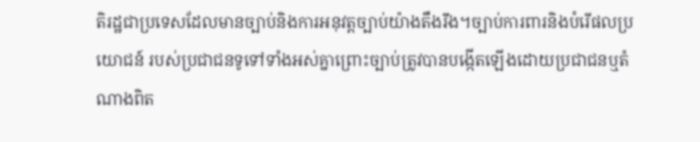តិរដ្ឋជាប្រទេសដែលមានច្បាប់និងការអនុវត្តច្បាប់យ៉ាងតឹងរឹង។ច្បាប់ការពារនិងបំរើផលប្រយោជន៍ របស់ប្រជាជនទូទៅទាំងអស់គ្នាព្រោះច្បាប់ត្រូវបានបង្កើតឡើងដោយប្រជាជនឬតំណាងពិត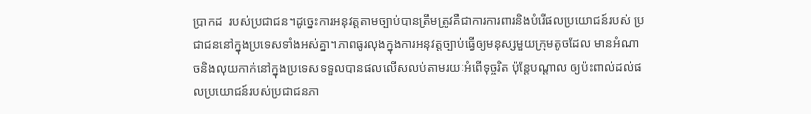ប្រាកដ  របស់ប្រជាជន។ដូច្នេះការអនុវត្តតាមច្បាប់បានត្រឹមត្រូវគឺជាការការពារនិងបំរើផលប្រយោជន៍របស់ ប្រជាជននៅក្នុងប្រទេសទាំងអស់គ្នា។ភាពធូរលុងក្នុងការអនុវត្តច្បាប់ធ្វើឲ្យមនុស្សមួយក្រុមតូចដែល មានអំណាចនិងលុយកាក់នៅក្នុងប្រទេសទទួលបានផលលើសលប់តាមរយៈអំពើទុច្ចរិត ប៉ុន្តែបណ្តាល ឲ្យប៉ះពាល់ដល់ផលប្រយោជន៍របស់ប្រជាជនភា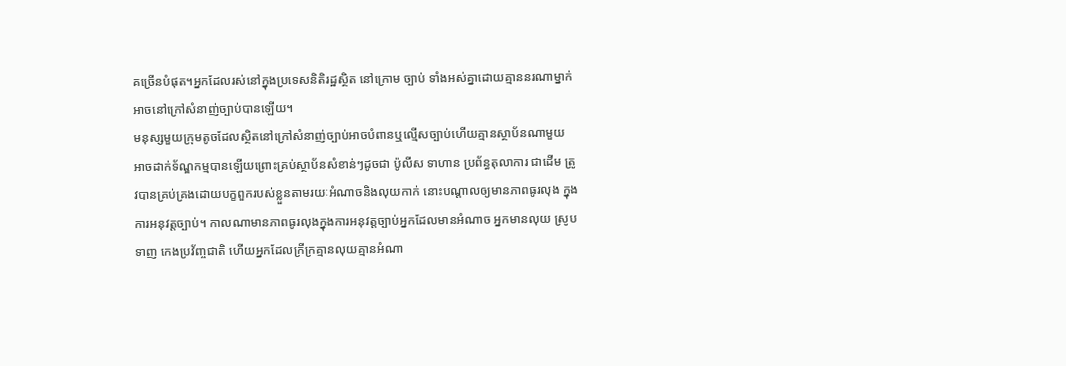គច្រើនបំផុត។អ្នកដែលរស់នៅក្នុងប្រទេសនិតិរដ្ឋស្ថិត នៅក្រោម ច្បាប់ ទាំងអស់គ្នាដោយគ្មាននរណាម្នាក់អាចនៅក្រៅសំនាញ់ច្បាប់បានឡើយ។
មនុស្សមួយក្រុមតូចដែលស្ថិតនៅក្រៅសំនាញ់ច្បាប់អាចបំពានឬល្មើសច្បាប់ហើយគ្មានស្ថាប័នណាមួយ អាចដាក់ទ័ណ្ឌកម្មបានឡើយព្រោះគ្រប់ស្ថាប័នសំខាន់ៗដូចជា ប៉ូលីស ទាហាន ប្រព័ន្ធតុលាការ ជាដើម ត្រូវបានគ្រប់គ្រងដោយបក្ខពួករបស់ខ្លួនតាមរយៈអំណាចនិងលុយកាក់ នោះបណ្តាលឲ្យមានភាពធូរលុង ក្នុងការអនុវត្តច្បាប់។ កាលណាមានភាពធូរលុងក្នុងការអនុវត្តច្បាប់អ្នកដែលមានអំណាច អ្នកមានលុយ ស្រូបទាញ កេងប្រវ័ញ្ចជាតិ ហើយអ្នកដែលក្រីក្រគ្មានលុយគ្មានអំណា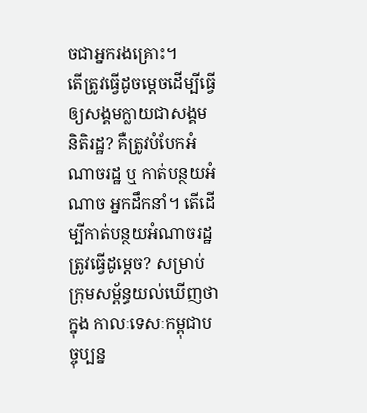ចជាអ្នករងគ្រោះ។
តើត្រូវធ្វើដូចម្តេចដើម្បីធ្វើឲ្យសង្គមក្លាយជាសង្គមនិតិរដ្ឋ? គឺត្រូវបំបែកអំណាចរដ្ឋ ឬ កាត់បន្ថយអំណាច អ្នកដឹកនាំ។ តើដើម្បីកាត់បន្ថយអំណាចរដ្ឋត្រូវធ្វើដូម្តេច? សម្រាប់ក្រុមសម្ព័ន្ធយល់ឃើញថាក្នុង កាលៈទេសៈកម្ពុជាបច្ចុប្បន្ន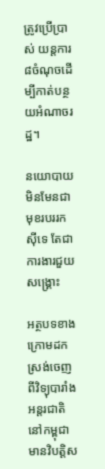ត្រូវប្រើប្រាស់ យន្តការ៨ចំណុចដើម្បីកាត់បន្ថយអំណាចរដ្ឋ។

នយោបាយមិនមែនជាមុខរបររកស៊ីទេ តែជាការងារជួយសង្រ្គោះ

អត្ថបទខាងក្រោមដកស្រង់ចេញពីវិទ្យុបារាំងអន្តរជាតិ
នៅកម្ពុជា មានវិបត្តិស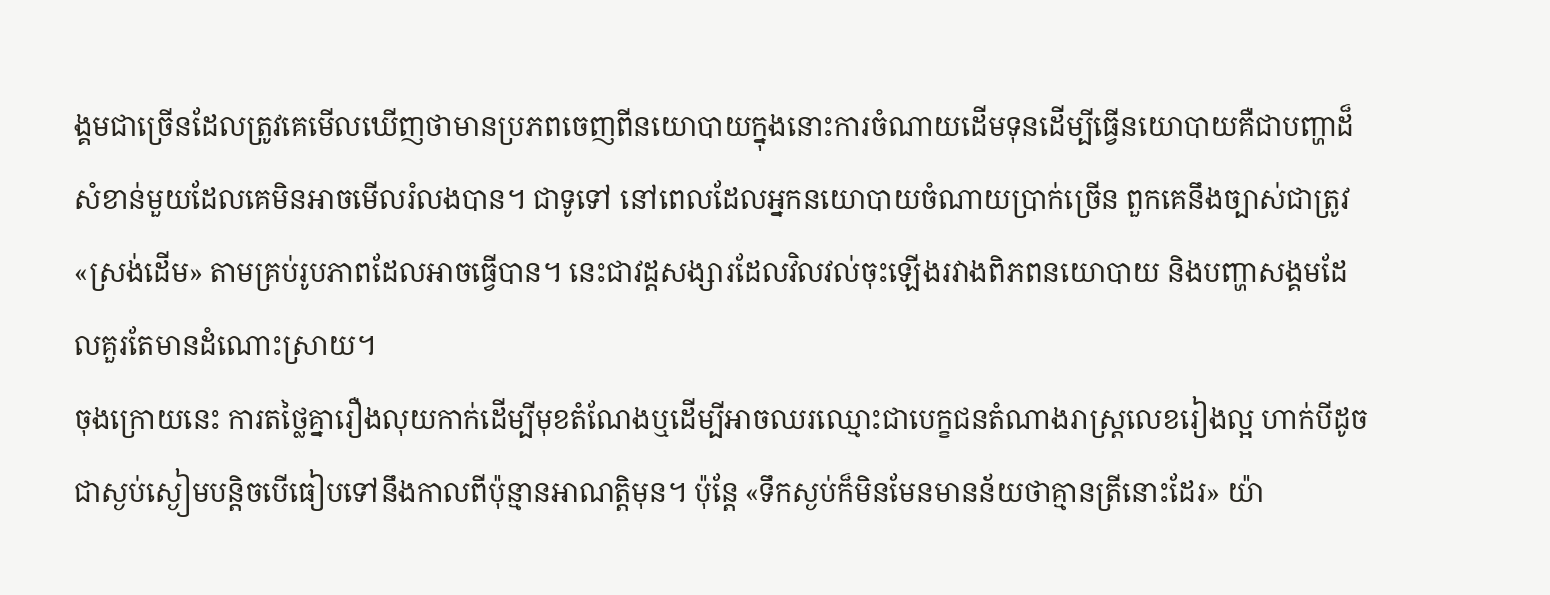ង្គមជាច្រើនដែលត្រូវគេមើលឃើញថាមានប្រភពចេញពីនយោបាយក្នុងនោះការចំណាយដើមទុនដើម្បីធ្វើនយោបាយគឺជាបញ្ហាដ៏សំខាន់មួយដែលគេមិនអាចមើលរំលងបាន។ ជាទូទៅ នៅពេលដែលអ្នកនយោបាយចំណាយប្រាក់ច្រើន ពួកគេនឹងច្បាស់ជាត្រូវ «ស្រង់ដើម» តាមគ្រប់រូបភាពដែលអាចធ្វើបាន។ នេះជាវដ្តសង្សារដែលវិលវល់ចុះឡើងរវាងពិភពនយោបាយ និងបញ្ហាសង្គមដែលគួរតែមានដំណោះស្រាយ។
ចុងក្រោយនេះ ការតថ្លៃគ្នារឿងលុយកាក់ដើម្បីមុខតំណែងឬដើម្បីអាចឈរឈ្មោះជាបេក្ខជនតំណាងរាស្ត្រលេខរៀងល្អ ហាក់បីដូចជាស្ងប់ស្ងៀមបន្តិចបើធៀបទៅនឹងកាលពីប៉ុន្មានអាណត្តិមុន។ ប៉ុន្តែ «ទឹកស្ងប់ក៏មិនមែនមានន័យថាគ្មានត្រីនោះដែរ» យ៉ា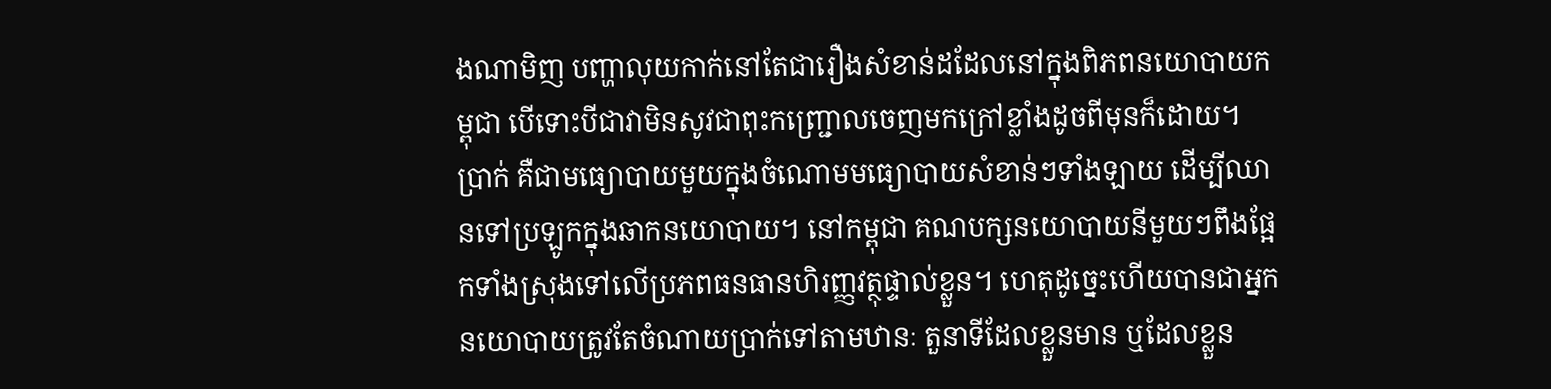ងណាមិញ បញ្ហាលុយកាក់នៅតែជារឿងសំខាន់ដដែលនៅក្នុងពិភពនយោបាយកម្ពុជា បើទោះបីជាវាមិនសូវជាពុះកញ្ជ្រោលចេញមកក្រៅខ្លាំងដូចពីមុនក៏ដោយ។
ប្រាក់ គឺជាមធ្យោបាយមួយក្នុងចំណោមមធ្យោបាយសំខាន់ៗទាំងឡាយ ដើម្បីឈានទៅប្រឡូកក្នុងឆាកនយោបាយ។ នៅកម្ពុជា គណបក្សនយោបាយនីមួយៗពឹងផ្អែកទាំងស្រុងទៅលើប្រភពធនធានហិរញ្ញវត្ថុផ្ទាល់ខ្លួន។ ហេតុដូច្នេះហើយបានជាអ្នកនយោបាយត្រូវតែចំណាយប្រាក់ទៅតាមឋានៈ តួនាទីដែលខ្លួនមាន ឬដែលខ្លួន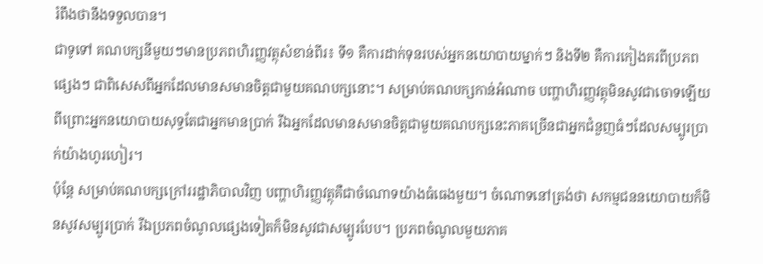រំពឹងថានឹងទទួលបាន។
ជាទូទៅ គណបក្សនីមួយៗមានប្រភពហិរញ្ញវត្ថុសំខាន់ពីរ៖ ទី១ គឺការដាក់ទុនរបស់អ្នកនយោបាយម្នាក់ៗ និងទី២ គឺការកៀងគរពីប្រភពផ្សេងៗ ជាពិសេសពីអ្នកដែលមានសមានចិត្តជាមួយគណបក្សនោះ។ សម្រាប់គណបក្សកាន់អំណាច បញ្ហាហិរញ្ញវត្ថុមិនសូវជាចោទឡើយ ពីព្រោះអ្នកនយោបាយសុទ្ធតែជាអ្នកមានប្រាក់ រីឯអ្នកដែលមានសមានចិត្តជាមួយគណបក្សនេះភាគច្រើនជាអ្នកជំនួញធំៗដែលសម្បូរប្រាក់យ៉ាងហូរហៀរ។
ប៉ុន្តែ សម្រាប់គណបក្សក្រៅររដ្ឋាភិបាលវិញ បញ្ហាហិរញ្ញវត្ថុគឺជាចំណោទយ៉ាងធំធេងមួយ។ ចំណោទនៅត្រង់ថា សកម្មជននយោបាយក៏មិនសូវសម្បូរប្រាក់ រីឯប្រភពចំណូលផ្សេងទៀតក៏មិនសូវជាសម្បូរបែប។ ប្រភពចំណូលមួយភាគ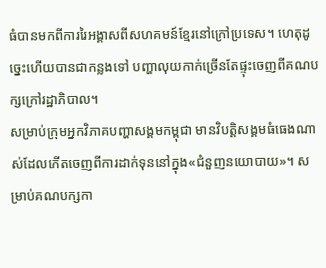ធំបានមកពីការរៃអង្គាសពីសហគមន៍ខ្មែរនៅក្រៅប្រទេស។ ហេតុដូច្នេះហើយបានជាកន្លងទៅ បញ្ហាលុយកាក់ច្រើនតែផ្ទុះចេញពីគណបក្សក្រៅរដ្ឋាភិបាល។
សម្រាប់ក្រុមអ្នកវិភាគបញ្ហាសង្គមកម្ពុជា មានវិបត្តិសង្គមធំធេងណាស់ដែលកើតចេញពីការដាក់ទុននៅក្នុង«ជំនួញនយោបាយ»។ សម្រាប់គណបក្សកា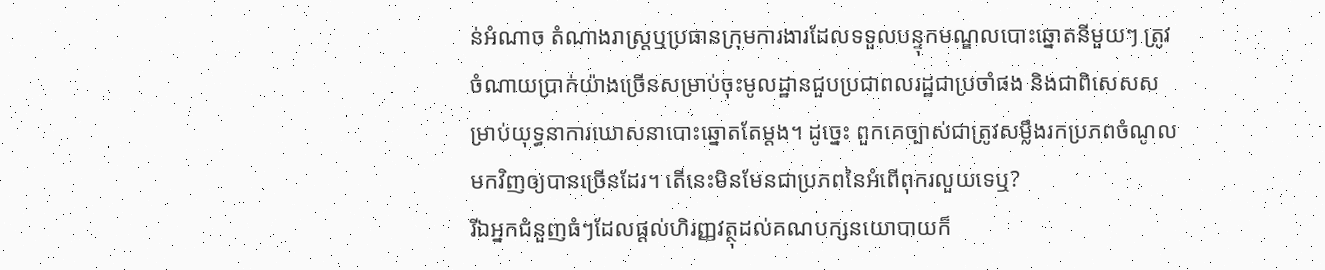ន់អំណាច តំណាងរាស្ត្រឬប្រធានក្រុមការងារដែលទទួលបន្ទុកមណ្ឌលបោះឆ្នោតនីមួយៗ ត្រូវចំណាយប្រាក់យ៉ាងច្រើនសម្រាប់ចុះមូលដ្ឋានជួបប្រជាពលរដ្ឋជាប្រចាំផង និងជាពិសេសសម្រាប់យុទ្ធនាការឃោសនាបោះឆ្នោតតែម្តង។ ដូច្នេះ ពួកគេច្បាស់ជាត្រូវសម្លឹងរកប្រភពចំណូលមកវិញឲ្យបានច្រើនដែរ។ តើនេះមិនមែនជាប្រភពនៃអំពើពុករលួយទេឬ?
រីឯអ្នកជំនួញធំៗដែលផ្តល់ហិរញ្ញវត្ថុដល់គណបក្សនយោបាយក៏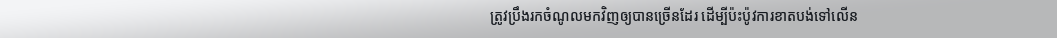ត្រូវប្រឹងរកចំណូលមកវិញឲ្យបានច្រើនដែរ ដើម្បីប៉ះប៉ូវការខាតបង់ទៅលើន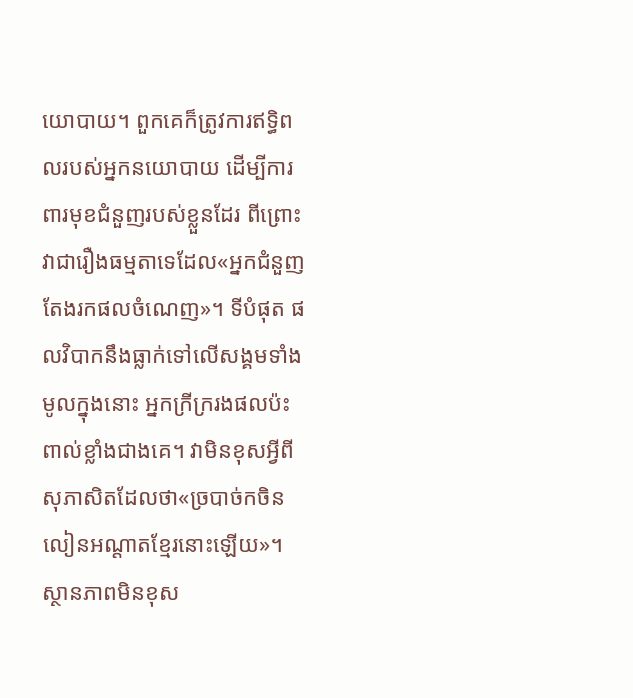យោបាយ។ ពួកគេក៏ត្រូវការឥទ្ធិពលរបស់អ្នកនយោបាយ ដើម្បីការពារមុខជំនួញរបស់ខ្លួនដែរ ពីព្រោះវាជារឿងធម្មតាទេដែល«អ្នកជំនួញតែងរកផលចំណេញ»។ ទីបំផុត ផលវិបាកនឹងធ្លាក់ទៅលើសង្គមទាំងមូលក្នុងនោះ អ្នកក្រីក្ររងផលប៉ះពាល់ខ្លាំងជាងគេ។ វាមិនខុសអ្វីពីសុភាសិតដែលថា«ច្របាច់កចិន លៀនអណ្តាតខ្មែរនោះឡើយ»។
ស្ថានភាពមិនខុស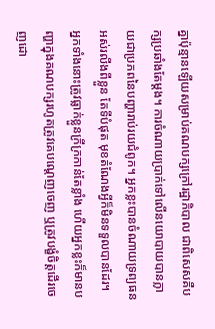គ្នាប៉ុន្មានឡើយសម្រាប់គណបក្សក្រៅរដ្ឋាភិបាល ជាពិសេសគឺបក្សប្រឆាំងតែម្តង។ ការចំណាយប្រាក់ទៅលើនយោបាយបានក្លាយជាប្រភពនៃបញ្ហារាប់រយជំពូក។ អ្នកខ្លះបានចំណាយទ្រព្យធនអស់រលីងពីខ្លួន តែទីបំផុត មុខតំណែងអ្វីក៏មិនទទួលបានដែរ។ អ្នកទាំងនោះត្រូវធ្លាក់ខ្លួនក្រីក្រកាន់តែខ្លាំង ហើយអ្នកខ្លះក៏មានបញ្ហាក្នុងគណបក្សរហូតត្រូវគេបណ្តេញចេញ ឬត្រូវបង្ខំចិត្តដើរចេញដោ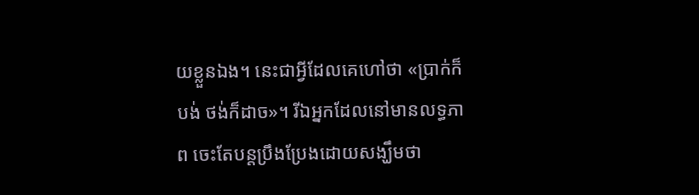យខ្លួនឯង។ នេះជាអ្វីដែលគេហៅថា «ប្រាក់ក៏បង់ ថង់ក៏ដាច»។ រីឯអ្នកដែលនៅមានលទ្ធភាព ចេះតែបន្តប្រឹងប្រែងដោយសង្ឃឹមថា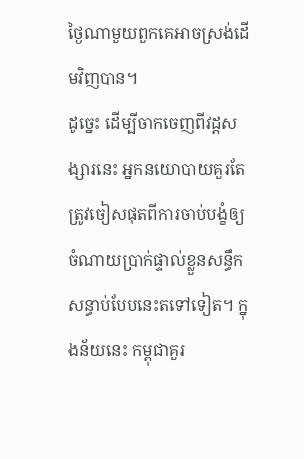ថ្ងៃណាមួយពួកគេអាចស្រង់ដើមវិញបាន។
ដូច្នេះ ដើម្បីចាកចេញពីវដ្តសង្សារនេះ អ្នកនយោបាយគួរតែត្រូវចៀសផុតពីការចាប់បង្ខំឲ្យចំណាយប្រាក់ផ្ទាល់ខ្លួនសន្ធឹកសន្ធាប់បែបនេះតទៅទៀត។ ក្នុងន័យនេះ កម្ពុជាគួរ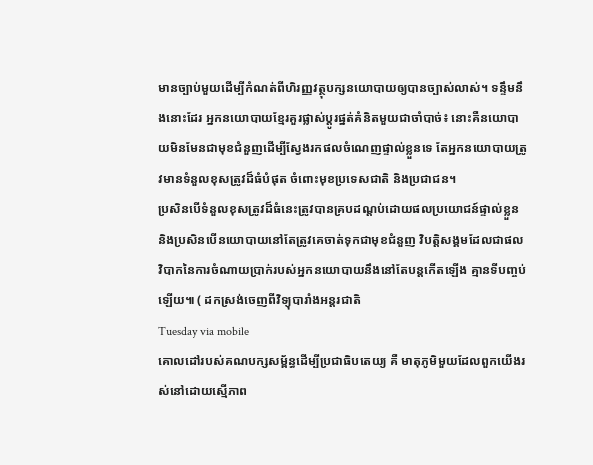មានច្បាប់មួយដើម្បីកំណត់ពីហិរញ្ញវត្ថុបក្សនយោបាយឲ្យបានច្បាស់លាស់។ ទន្ទឹមនឹងនោះដែរ អ្នកនយោបាយខ្មែរគួរផ្លាស់ប្តូរផ្នត់គំនិតមួយជាចាំបាច់៖ នោះគឺនយោបាយមិនមែនជាមុខជំនួញដើម្បីស្វែងរកផលចំណេញផ្ទាល់ខ្លួនទេ តែអ្នកនយោបាយត្រូវមានទំនួលខុសត្រូវដ៏ធំបំផុត ចំពោះមុខប្រទេសជាតិ និងប្រជាជន។
ប្រសិនបើទំនួលខុសត្រូវដ៏ធំនេះត្រូវបានគ្របដណ្តប់ដោយផលប្រយោជន៍ផ្ទាល់ខ្លួន និងប្រសិនបើនយោបាយនៅតែត្រូវគេចាត់ទុកជាមុខជំនួញ វិបត្តិសង្គមដែលជាផលវិបាកនៃការចំណាយប្រាក់របស់អ្នកនយោបាយនឹងនៅតែបន្តកើតឡើង គ្មានទីបញ្ចប់ឡើយ៕ ( ដកស្រង់ចេញពីវិទ្យុបារាំងអន្តរជាតិ
Tuesday via mobile
គោលដៅរបស់គណបក្សសម្ព័ន្ធដើម្បីប្រជាធិបតេយ្យ គឺ មាតុភូមិមួយដែលពួកយើងរស់នៅដោយស្មើភាព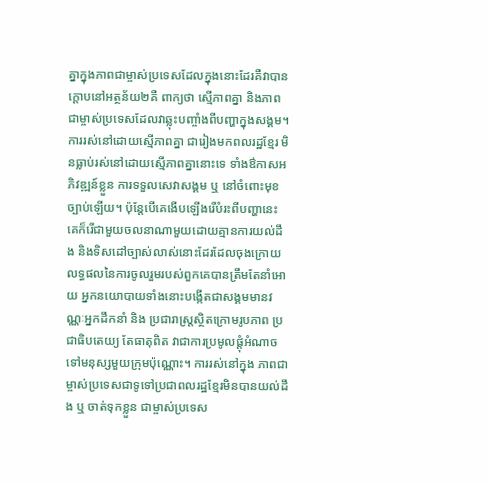គ្នាក្នុងភាពជាម្ចាស់ប្រទេសដែលក្នុងនោះដែរគឺវាបានក្ដោបនៅអត្ថន័យ២គឺ ពាក្យថា ស្មើភាពគ្នា និងភាព ជាម្ចាស់ប្រទេសដែលវាឆ្លុះបញ្ចាំងពីបញ្ហាក្នុងសង្គម។ការរស់នៅដោយស្មើភាពគ្នា ជារៀងមកពលរដ្ឋខ្មែរ មិនធ្លាប់រស់នៅដោយស្មើភាពគ្នានោះទេ ទាំងឳកាសអភិវឌ្ឍន៍ខ្លួន ការទទួលសេវាសង្គម ឬ នៅចំពោះមុខ ច្បាប់ឡើយ។ ប៉ុន្តែបើគេងើបឡើងរើបំរះពីបញ្ហានេះ គេក៏រើជាមួយចលនាណាមួយដោយគ្មានការយល់ដឹង និងទិសដៅច្បាស់លាស់នោះដែរដែលចុងក្រោយលទ្ធផលនៃការចូលរួមរបស់ពួកគេបានត្រឹមតែនាំអោយ អ្នកនយោបាយទាំងនោះបង្កើតជាសង្គមមានវណ្ណៈអ្នកដឹកនាំ និង ប្រជារាស្រ្តស្ថិតក្រោមរូបភាព ប្រជាធិបតេយ្យ តែធាតុពិត វាជាការប្រមូលផ្ដុំអំណាចទៅមនុស្សមួយក្រុមប៉ុណ្ណោះ។ ការរស់នៅក្នុង ភាពជាម្ចាស់ប្រទេសជាទូទៅប្រជាពលរដ្ឋខ្មែរមិនបានយល់ដឹង ឬ ចាត់ទុកខ្លួន ជាម្ចាស់ប្រទេស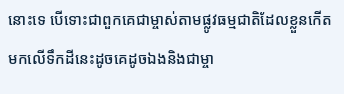នោះទេ បើទោះជាពួកគេជាម្ចាស់តាមផ្លូវធម្មជាតិដែលខ្លួនកើតមកលើទឹកដីនេះដូចគេដូចឯងនិងជាម្ចា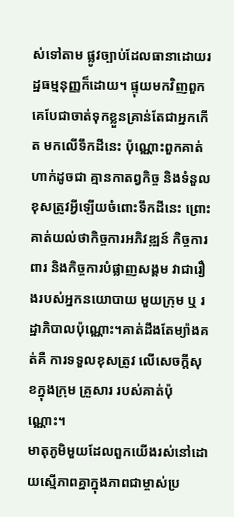ស់ទៅតាម ផ្លូវច្បាប់ដែលធានាដោយរដ្ឋធម្មនុញ្ញក៏ដោយ។ ផ្ទុយមកវិញពួកគេបែជាចាត់ទុកខ្លួនគ្រាន់តែជាអ្នកកើត មកលើទឹកដីនេះ ប៉ុណ្ណោះពួកគាត់ហាក់ដូចជា គ្មានកាតព្វកិច្ច និងទំនួលខុសត្រូវអ្វីឡើយចំពោះទឹកដីនេះ ព្រោះគាត់យល់ថាកិច្ចការអភិវឌ្ឍន៍ កិច្ចការពារ និងកិច្ចការបំផ្លាញសង្គម វាជារឿងរបស់អ្នកនយោបាយ មួយក្រុម ឬ រដ្ឋាភិបាលប៉ុណ្ណោះ។គាត់ដឹងតែម្យ៉ាងគត់គឺ ការទទួលខុសត្រូវ លើសេចក្ដីសុខក្នុងក្រុម គ្រួសារ របស់គាត់ប៉ុណ្ណោះ។
មាតុភូមិមួយដែលពួកយើងរស់នៅដោយស្មើភាពគ្នាក្នុងភាពជាម្ចាស់ប្រ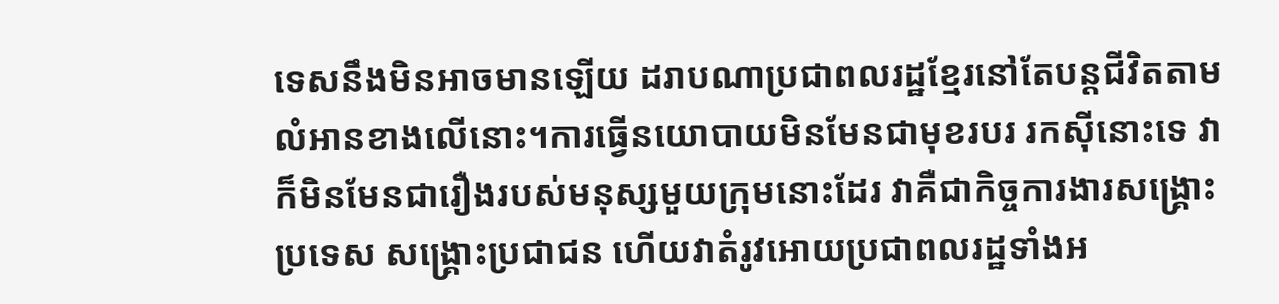ទេសនឹងមិនអាចមានឡើយ ដរាបណាប្រជាពលរដ្ឋខ្មែរនៅតែបន្តជីវិតតាមលំអានខាងលើនោះ។ការធ្វើនយោបាយមិនមែនជាមុខរបរ រកស៊ីនោះទេ វាក៏មិនមែនជារឿងរបស់មនុស្សមួយក្រុមនោះដែរ វាគឺជាកិច្ចការងារសង្គ្រោះប្រទេស សង្គ្រោះប្រជាជន ហើយវាតំរូវអោយប្រជាពលរដ្ឋទាំងអ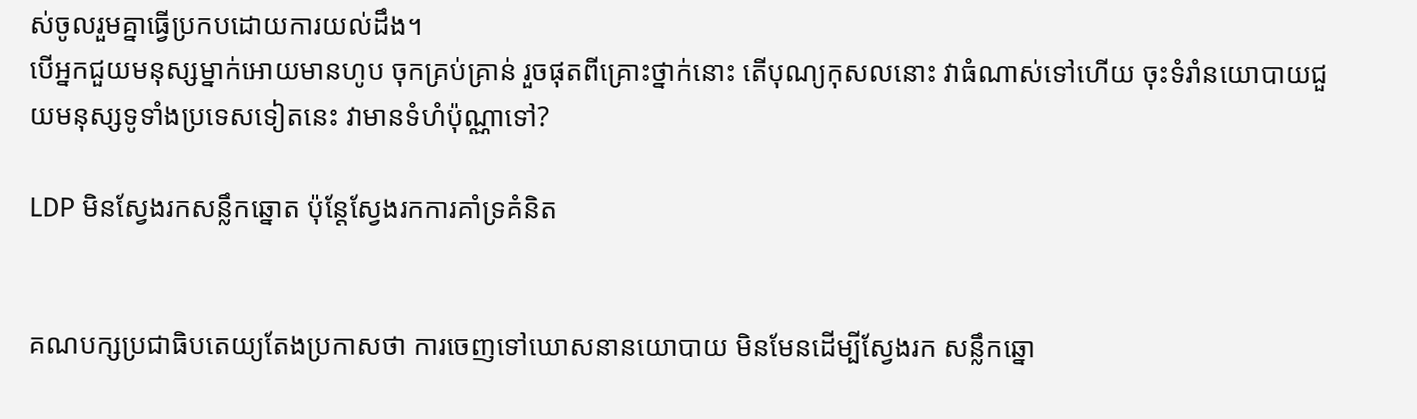ស់ចូលរួមគ្នាធ្វើប្រកបដោយការយល់ដឹង។
បើអ្នកជួយមនុស្សម្នាក់អោយមានហូប ចុកគ្រប់គ្រាន់ រួចផុតពីគ្រោះថ្នាក់នោះ តើបុណ្យកុសលនោះ វាធំណាស់ទៅហើយ ចុះទំរាំនយោបាយជួយមនុស្សទូទាំងប្រទេសទៀតនេះ វាមានទំហំប៉ុណ្ណាទៅ?

LDP មិនស្វែងរកសន្លឹកឆ្នោត ប៉ុន្តែស្វែងរកការគាំទ្រគំនិត


គណបក្សប្រជាធិបតេយ្យតែងប្រកាសថា ការចេញទៅឃោសនានយោបាយ មិនមែនដើម្បីស្វែងរក សន្លឹកឆ្នោ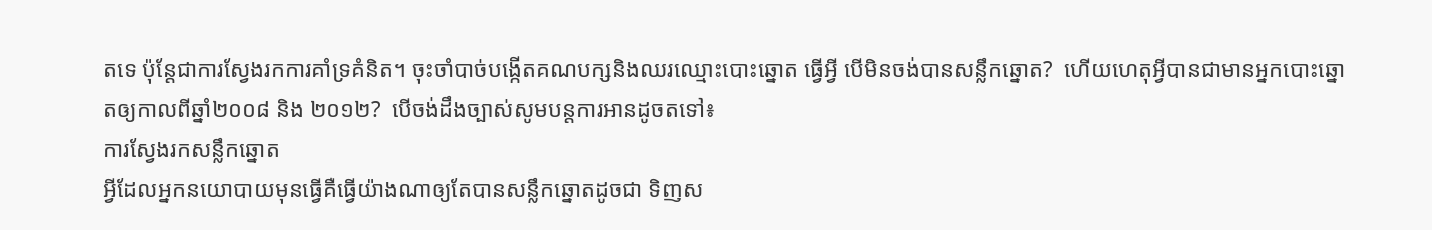តទេ ប៉ុន្តែជាការស្វែងរកការគាំទ្រគំនិត។ ចុះចាំបាច់បង្កើតគណបក្សនិងឈរឈ្មោះបោះឆ្នោត ធ្វើអ្វី បើមិនចង់បានសន្លឹកឆ្នោត?  ហើយហេតុអ្វីបានជាមានអ្នកបោះឆ្នោតឲ្យកាលពីឆ្នាំ២០០៨ និង ២០១២?  បើចង់ដឹងច្បាស់សូមបន្តការអានដូចតទៅ៖
ការស្វែងរកសន្លឹកឆ្នោត
អ្វីដែលអ្នកនយោបាយមុនធ្វើគឺធ្វើយ៉ាងណាឲ្យតែបានសន្លឹកឆ្នោតដូចជា ទិញស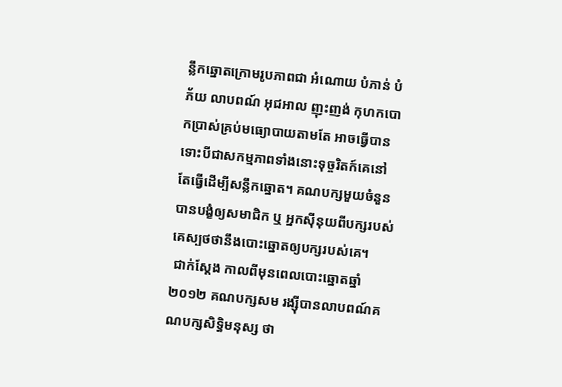ន្លឹកឆ្នោតក្រោមរូបភាពជា អំណោយ បំភាន់ បំភ័យ លាបពណ៍ អុជអាល ញុះញង់ កុហកបោកប្រាស់គ្រប់មធ្យោបាយតាមតែ អាចធ្វើបានទោះបីជាសកម្មភាពទាំងនោះទុច្ចរិតក៍គេនៅតែធ្វើដើម្បីសន្លឹកឆ្នោត។ គណបក្សមួយចំនួន បានបង្ខំឲ្យសមាជិក ឬ អ្នកស៊ីនុយពីបក្សរបស់គេស្បថថានឹងបោះឆ្នោតឲ្យបក្សរបស់គេ។
 ជាក់ស្តែង កាលពីមុនពេលបោះឆ្នោតឆ្នាំ២០១២ គណបក្សសម រង្ស៊ីបានលាបពណ៍គណបក្សសិទ្ធិមនុស្ស ថា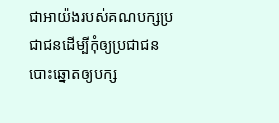ជាអាយ៉ងរបស់គណបក្សប្រជាជនដើម្បីកុំឲ្យប្រជាជនបោះឆ្នោតឲ្យបក្ស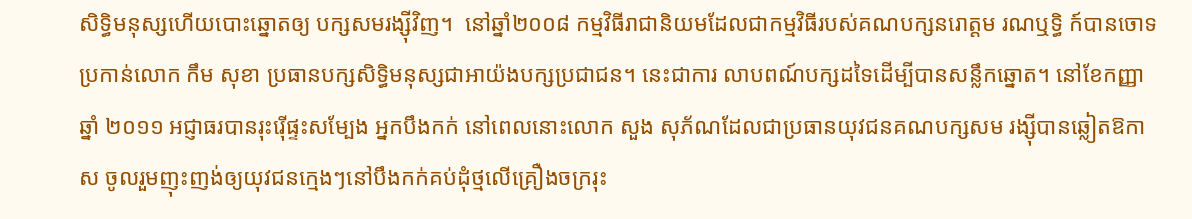សិទ្ធិមនុស្សហើយបោះឆ្នោតឲ្យ បក្សសមរង្ស៊ីវិញ។  នៅឆ្នាំ២០០៨ កម្មវិធីរាជានិយមដែលជាកម្មវិធីរបស់គណបក្សនរោត្តម រណឬទ្ធិ ក៍បានចោទប្រកាន់លោក កឹម សុខា ប្រធានបក្សសិទ្ធិមនុស្សជាអាយ៉ងបក្សប្រជាជន។ នេះជាការ លាបពណ៍បក្សដទៃដើម្បីបានសន្លឹកឆ្នោត។ នៅខែកញ្ញា ឆ្នាំ ២០១១ អជ្ញាធរបានរុះរ៉ើផ្ទះសម្បែង អ្នកបឹងកក់ នៅពេលនោះលោក សួង សុភ័ណដែលជាប្រធានយុវជនគណបក្សសម រង្ស៊ីបានឆ្លៀតឱកាស ចូលរួមញុះញង់ឲ្យយុវជនក្មេងៗនៅបឹងកក់គប់ដុំថ្មលើគ្រឿងចក្ររុះ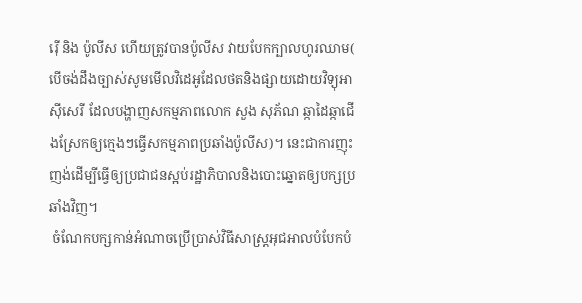រ៉ើ និង ប៉ូលីស ហើយត្រូវបានប៉ូលីស វាយបែកក្បាលហូរឈាម( បើចង់ដឹងច្បាស់សូមមើលវិដេអូដែលថតនិងផ្សាយដោយវិទ្យុអាស៊ីសេរី ដែលបង្ហាញសកម្មភាពលោក សួង សុភ័ណ ឆ្កាដៃឆ្កាជើងស្រែកឲ្យក្មេងៗធ្វើសកម្មភាពប្រឆាំងប៉ូលីស)។ នេះជាការញុះញង់ដើម្បីធ្វើឲ្យប្រជាជនស្អប់រដ្ឋាភិបាលនិងបោះឆ្នោតឲ្យបក្សប្រឆាំងវិញ។
 ចំណែកបក្សកាន់អំណាចប្រើប្រាស់វិធីសាស្រ្តអុជអាលបំបែកបំ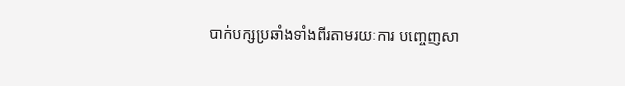បាក់បក្សប្រឆាំងទាំងពីរតាមរយៈការ បញ្ចេញសា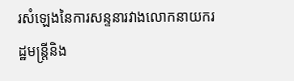រសំឡេងនៃការសន្ទនារវាងលោកនាយករដ្ឋមន្រ្តីនិង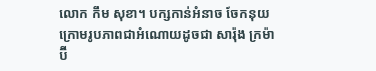លោក កឹម សុខា។ បក្សកាន់អំនាច ចែកនុយក្រោមរូបភាពជាអំណោយដូចជា សារ៉ុង ក្រម៉ា ប៊ី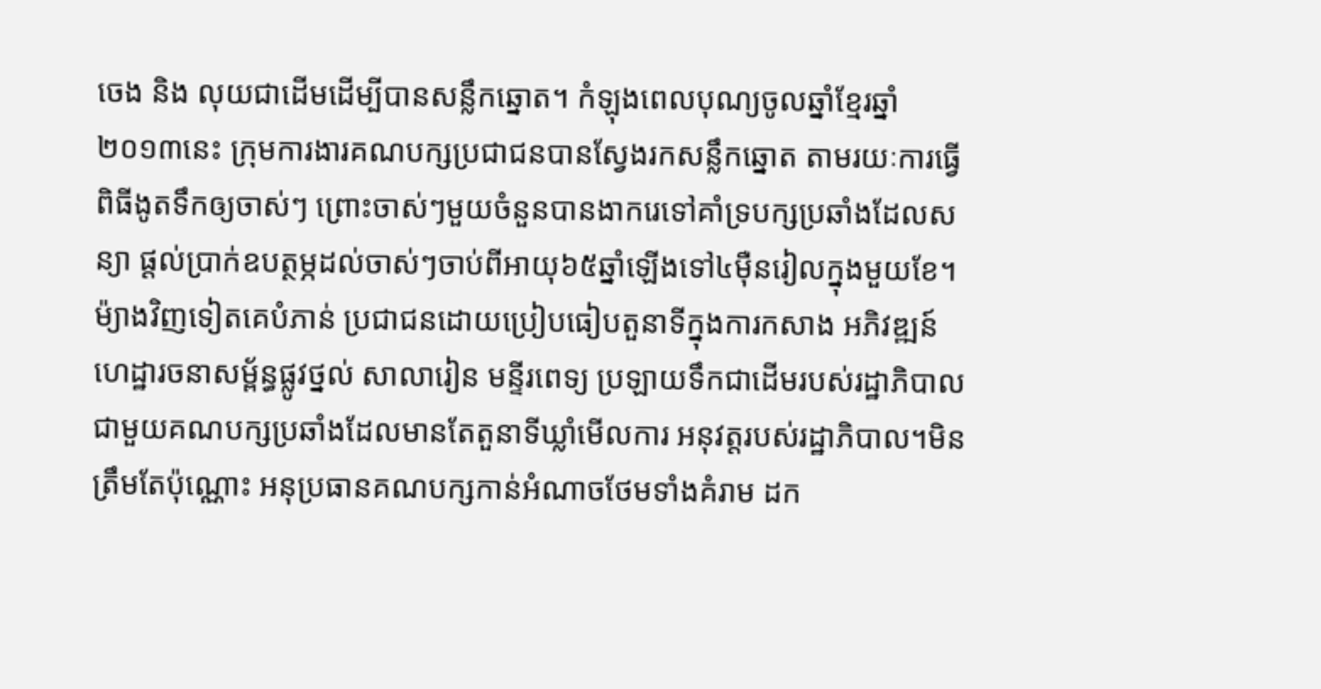ចេង និង លុយជាដើមដើម្បីបានសន្លឹកឆ្នោត។ កំឡុងពេលបុណ្យចូលឆ្នាំខ្មែរឆ្នាំ២០១៣នេះ ក្រុមការងារគណបក្សប្រជាជនបានស្វែងរកសន្លឹកឆ្នោត តាមរយៈការធ្វើពិធីងូតទឹកឲ្យចាស់ៗ ព្រោះចាស់ៗមួយចំនួនបានងាករេទៅគាំទ្របក្សប្រឆាំងដែលសន្យា ផ្តល់ប្រាក់ឧបត្ថម្ភដល់ចាស់ៗចាប់ពីអាយុ៦៥ឆ្នាំឡើងទៅ៤ម៉ឺនរៀលក្នុងមួយខែ។ម៉្យាងវិញទៀតគេបំភាន់ ប្រជាជនដោយប្រៀបធៀបតួនាទីក្នុងការកសាង អភិវឌ្ឍន៍ ហេដ្ឋារចនាសម្ព័ន្ធផ្លូវថ្នល់ សាលារៀន មន្ទីរពេទ្យ ប្រឡាយទឹកជាដើមរបស់រដ្ឋាភិបាល ជាមួយគណបក្សប្រឆាំងដែលមានតែតួនាទីឃ្លាំមើលការ អនុវត្តរបស់រដ្ឋាភិបាល។មិនត្រឹមតែប៉ុណ្ណោះ អនុប្រធានគណបក្សកាន់អំណាចថែមទាំងគំរាម ដក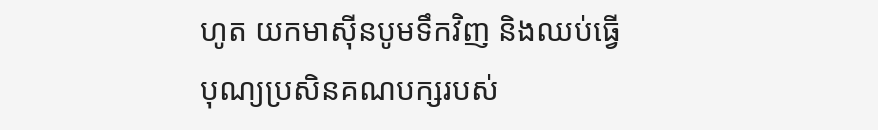ហូត យកមាស៊ីនបូមទឹកវិញ និងឈប់ធ្វើបុណ្យប្រសិនគណបក្សរបស់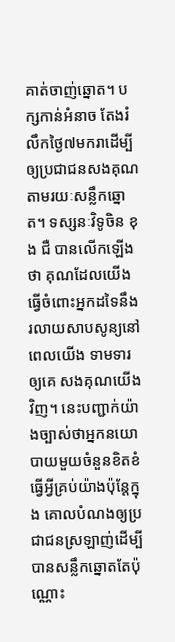គាត់ចាញ់ឆ្នោត។ បក្សកាន់អំនាច តែងរំលឹកថ្ងៃ៧មករាដើម្បីឲ្យប្រជាជនសងគុណតាមរយៈសន្លឹកឆ្នោត។ ទស្សនៈវិទូចិន ខុង ជឺ បានលើកឡើងថា គុណដែលយើងធ្វើចំពោះអ្នកដទៃនឹងរលាយសាបសូន្យនៅពេលយើង ទាមទារឲ្យគេ សងគុណយើងវិញ។ នេះបញ្ជាក់យ៉ាងច្បាស់ថាអ្នកនយោបាយមួយចំនួនខិតខំធ្វើអ្វីគ្រប់យ៉ាងប៉ុន្តែក្នុង គោលបំណងឲ្យប្រជាជនស្រឡាញ់ដើម្បីបានសន្លឹកឆ្នោតតែប៉ុណ្ណោះ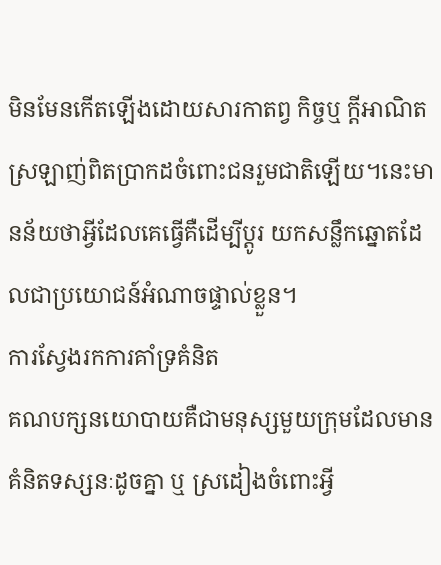មិនមែនកើតឡើងដោយសារកាតព្វ កិច្ចឬ ក្តីអាណិតស្រឡាញ់ពិតប្រាកដចំពោះជនរួមជាតិឡើយ។នេះមានន័យថាអ្វីដែលគេធ្វើគឺដើម្បីប្តូរ យកសន្លឹកឆ្នោតដែលជាប្រយោជន៍អំណាចផ្ទាល់ខ្លួន។
ការស្វែងរកការគាំទ្រគំនិត
គណបក្សនយោបាយគឺជាមនុស្សមួយក្រុមដែលមានគំនិតទស្សនៈដូចគ្នា ឬ ស្រដៀងចំពោះអ្វី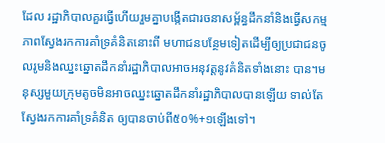ដែល រដ្ឋាភិបាលគួរធ្វើហើយរួមគ្នាបង្កើតជារចនាសម្ព័ន្ធដឹកនាំនិងធ្វើសកម្មភាពស្វែងរកការគាំទ្រគំនិតនោះពី មហាជនបន្ថែមទៀតដើម្បីឲ្យប្រជាជនចូលរូមនិងឈ្នះឆ្នោតដឹកនាំរដ្ឋាភិបាលអាចអនុវត្តនូវគំនិតទាំងនោះ បាន។មនុស្សមួយក្រុមតូចមិនអាចឈ្នះឆ្នោតដឹកនាំរដ្ឋាភិបាលបានឡើយ ទាល់តែស្វែងរកការគាំទ្រគំនិត ឲ្យបានចាប់ពី៥០%+១ឡើងទៅ។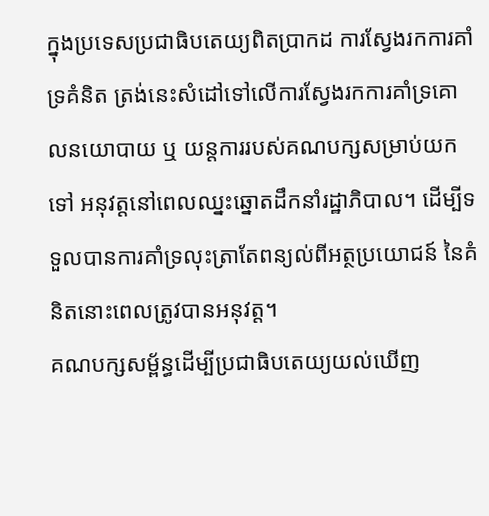ក្នុងប្រទេសប្រជាធិបតេយ្យពិតប្រាកដ ការស្វែងរកការគាំទ្រគំនិត ត្រង់នេះសំដៅទៅលើការស្វែងរកការគាំទ្រគោលនយោបាយ ឬ យន្តការរបស់គណបក្សសម្រាប់យកទៅ អនុវត្តនៅពេលឈ្នះឆ្នោតដឹកនាំរដ្ឋាភិបាល។ ដើម្បីទទួលបានការគាំទ្រលុះត្រាតែពន្យល់ពីអត្ថប្រយោជន៍ នៃគំនិតនោះពេលត្រូវបានអនុវត្ត។
គណបក្សសម្ព័ន្ធដើម្បីប្រជាធិបតេយ្យយល់ឃើញ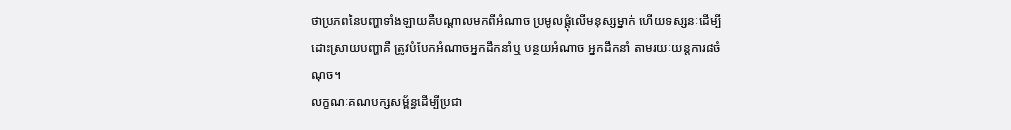ថាប្រភពនៃបញ្ហាទាំងឡាយគឺបណ្តាលមកពីអំណាច ប្រមូលផ្តុំលើមនុស្សម្នាក់ ហើយទស្សនៈដើម្បីដោះស្រាយបញ្ហាគឺ ត្រូវបំបែកអំណាចអ្នកដឹកនាំឬ បន្ថយអំណាច អ្នកដឹកនាំ តាមរយៈយន្តការ៨ចំណុច។
លក្ខណៈគណបក្សសម្ព័ន្ធដើម្បីប្រជា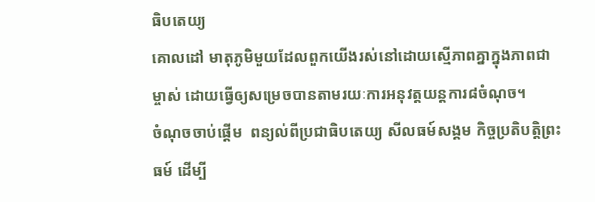ធិបតេយ្យ
គោលដៅ មាតុភូមិមួយដែលពួកយើងរស់នៅដោយស្មើភាពគ្នាក្នុងភាពជាម្ចាស់ ដោយធ្វើឲ្យសម្រេចបានតាមរយៈការអនុវត្តយន្តការ៨ចំណុច។
ចំណុចចាប់ផ្តើម  ពន្យល់ពីប្រជាធិបតេយ្យ សីលធម៍សង្គម កិច្ចប្រតិបត្តិព្រះធម៍ ដើម្បី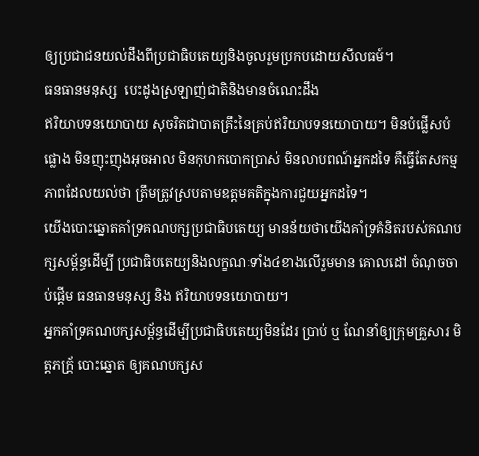ឲ្យប្រជាជនយល់ដឹងពីប្រជាធិបតេយ្យនិងចូលរួមប្រកបដោយសីលធម៍។
ធនធានមនុស្ស  បេះដូងស្រឡាញ់ជាតិនិងមានចំណេះដឹង
ឥរិយាបទនយោបាយ សុចរិតជាបាតគ្រឹះនៃគ្រប់ឥរិយាបទនយោបាយ។ មិនបំផ្លើសបំផ្លោង មិនញុះញុងអុចអាល មិនកុហកបោកប្រាស់ មិនលាបពណ៍អ្នកដទៃ គឺធ្វើតែសកម្មភាពដែលយល់ថា ត្រឹមត្រូវស្របតាមឧត្តមគតិក្នុងការជួយអ្នកដទៃ។
យើងបោះឆ្នោតគាំទ្រគណបក្សប្រជាធិបតេយ្យ មានន័យថាយើងគាំទ្រគំនិតរបស់គណបក្សសម្ព័ន្ធដើម្បី ប្រជាធិបតេយ្យនិងលក្ខណៈទាំង៤ខាងលើរួមមាន គោលដៅ ចំណុចចាប់ផ្តើម ធនធានមនុស្ស និង ឥរិយាបទនយោបាយ។
អ្នកគាំទ្រគណបក្សសម្ព័ន្ធដើម្បីប្រជាធិបតេយ្យមិនដែរ ប្រាប់ ឬ ណែនាំឲ្យក្រុមគ្រួសារ មិត្តភក្រ័្ក បោះឆ្នោត ឲ្យគណបក្សស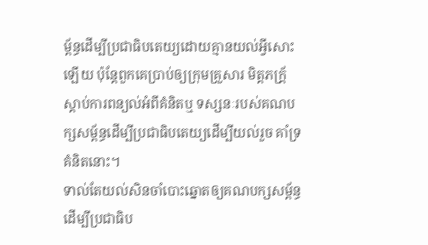ម្ព័ន្ធដើម្បីប្រជាធិបតេយ្យដោយគ្មានយល់អ្វីសោះឡើយ ប៉ុន្តែពួកគេប្រាប់ឲ្យក្រុមគ្រួសារ មិត្តភក្រ័្កស្តាប់ការពន្យល់អំពីគំនិតឬ ទស្សនៈរបស់គណបក្សសម្ព័ន្ធដើម្បីប្រជាធិបតេយ្យដើម្បីយល់រួច គាំទ្រគំនិតនោះ។
ទាល់តែយល់សិនចាំបោះឆ្នោតឲ្យគណបក្សសម្ព័ន្ធដើម្បីប្រជាធិប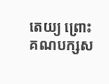តេយ្យ ព្រោះគណបក្សស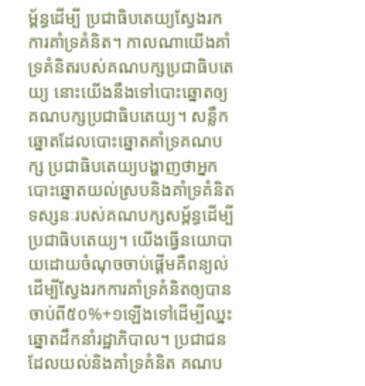ម្ព័ន្ធដើម្បី ប្រជាធិបតេយ្យស្វែងរកការគាំទ្រគំនិត។ កាលណាយើងគាំទ្រគំនិតរបស់គណបក្សប្រជាធិបតេយ្យ នោះយើងនឹងទៅបោះឆ្នោតឲ្យគណបក្សប្រជាធិបតេយ្យ។ សន្លឹកឆ្នោតដែលបោះឆ្នោតគាំទ្រគណបក្ស ប្រជាធិបតេយ្យបង្ហាញថាអ្នកបោះឆ្នោតយល់ស្របនិងគាំទ្រគំនិត ទស្សនៈរបស់គណបក្សសម្ព័ន្ធដើម្បី ប្រជាធិបតេយ្យ។ យើងធ្វើនយោបាយដោយចំណុចចាប់ផ្តើមគឺពន្យល់ដើម្បីស្វែងរកការគាំទ្រគំនិតឲ្យបាន ចាប់ពី៥០%+១ឡើងទៅដើម្បីឈ្នះឆ្នោតដឹកនាំរដ្ឋាភិបាល។ ប្រជាជនដែលយល់និងគាំទ្រគំនិត គណប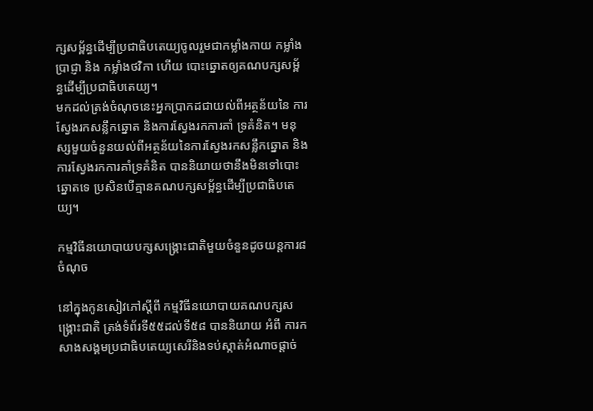ក្សសម្ព័ន្ធដើម្បីប្រជាធិបតេយ្យចូលរួមជាកម្លាំងកាយ កម្លាំងប្រាជ្ញា និង កម្លាំងថវិកា ហើយ បោះឆ្នោតឲ្យគណបក្សសម្ព័ន្ធដើម្បីប្រជាធិបតេយ្យ។
មកដល់ត្រង់ចំណុចនេះអ្នកប្រាកដជាយល់ពីអត្ថន័យនៃ ការស្វែងរកសន្លឹកឆ្នោត និងការស្វែងរកការគាំ ទ្រគំនិត។ មនុស្សមួយចំនួនយល់ពីអត្ថន័យនៃការស្វែងរកសន្លឹកឆ្នោត និង ការស្វែងរកការគាំទ្រគំនិត បាននិយាយថានឹងមិនទៅបោះឆ្នោតទេ ប្រសិនបើគ្មានគណបក្សសម្ព័ន្ធដើម្បីប្រជាធិបតេយ្យ។

កម្មវិធីនយោបាយបក្សសង្រ្គោះជាតិមួយចំនួនដូចយន្តការ៨ចំណុច

នៅក្នុងកូនសៀវភៅស្តីពី កម្មវិធីនយោបាយគណបក្សសង្រ្គោះជាតិ ត្រង់ទំព័រទី៥៥ដល់ទី៥៨ បាននិយាយ អំពី ការកសាងសង្គមប្រជាធិបតេយ្យសេរីនិងទប់ស្កាត់អំណាចផ្តាច់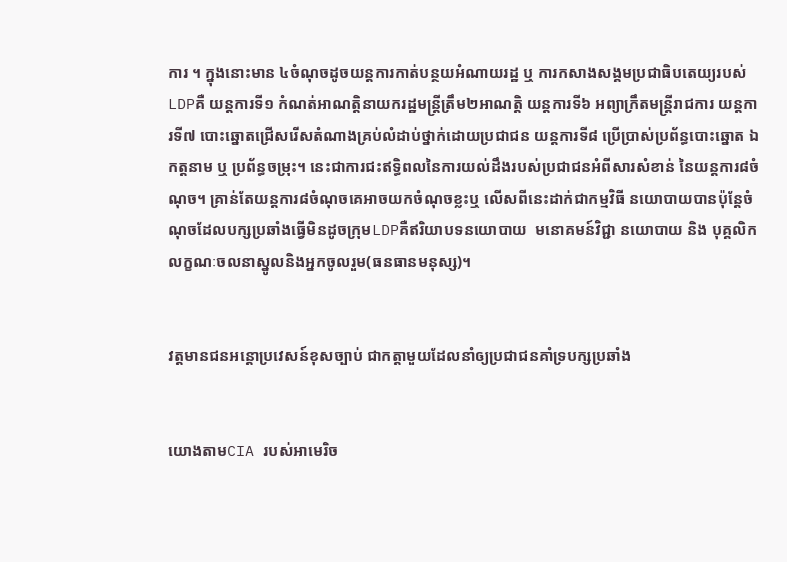ការ ។ ក្នុងនោះមាន ៤ចំណុចដូចយន្តការកាត់បន្ថយអំណាយរដ្ឋ ឬ ការកសាងសង្គមប្រជាធិបតេយ្យរបស់LDPគឺ យន្តការទី១ កំណត់អាណត្តិនាយករដ្ឋមន្រ្តីត្រឹម២អាណត្តិ យន្តការទី៦ អព្យាក្រឹតមន្ត្រីរាជការ យន្តការទី៧ បោះឆ្នោតជ្រើសរើសតំណាងគ្រប់លំដាប់ថ្នាក់ដោយប្រជាជន យន្តការទី៨ ប្រើប្រាស់ប្រព័ន្ធបោះឆ្នោត ឯកត្តនាម ឬ ប្រព័ន្ធចម្រុះ។ នេះជាការជះឥទ្ធិពលនៃការយល់ដឹងរបស់ប្រជាជនអំពីសារសំខាន់ នៃយន្តការ៨ចំណុច។ គ្រាន់តែយន្តការ៨ចំណុចគេអាចយកចំណុចខ្លះឬ លើសពីនេះដាក់ជាកម្មវិធី នយោបាយបានប៉ុន្តែចំណុចដែលបក្សប្រឆាំងធ្វើមិនដូចក្រុមLDPគឺឥរិយាបទនយោបាយ  មនោគមន៍វិជ្ជា នយោបាយ និង បុគ្គលិកលក្ខណៈចលនាស្នូលនិងអ្នកចូលរួម(ធនធានមនុស្ស)។


វត្តមានជនអន្តោប្រវេសន៍ខុសច្បាប់ ជាកត្តាមួយដែលនាំឲ្យប្រជាជនគាំទ្របក្សប្រឆាំង


យោងតាមCIA របស់អាមេរិច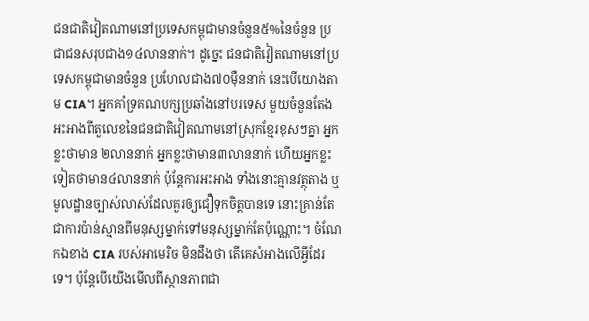ជនជាតិវៀតណាមនៅប្រទេសកម្ពុជាមានចំនួន៥%នៃចំនួន ប្រជាជនសរុបជាង១៤លាននាក់។ ដូច្នេះ ជនជាតិវៀតណាមនៅប្រទេសកម្ពុជាមានចំនួន ប្រហែលជាង៧០ម៉ឺននាក់ នេះបើយោងតាម CIA។ អ្នកគាំទ្រគណបក្សប្រឆាំងនៅបរទេស មួយចំនួនតែងអះអាងពីតួលេខនៃជនជាតិវៀតណាមនៅស្រុកខ្មែរខុសៗគ្នា អ្នកខ្លះថាមាន ២លាននាក់ អ្នកខ្លះថាមាន៣លាននាក់ ហើយអ្នកខ្លះទៀតថាមាន៤លាននាក់ ប៉ុន្តែការអះអាង ទាំងនោះគ្មានវត្ថុតាង ឬ មូលដ្ឋានច្បាស់លាស់ដែលគួរឲ្យជឿទុកចិត្តបានទេ នោះគ្រាន់តែ ជាការប៉ាន់ស្មានពីមនុស្សម្នាក់ទៅមនុស្សម្នាក់តែប៉ុណ្ណោះ។ ចំណែកឯខាង CIA របស់អាមេរិច មិនដឹងថា តើគេសំអាងលើអ្វីដែរទេ។ ប៉ុន្តែបើយើងមើលពីស្ថានភាពជា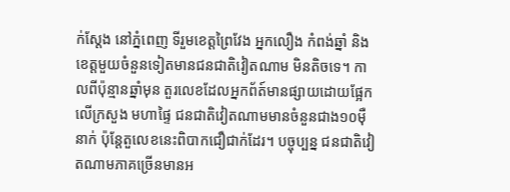ក់ស្តែង នៅភ្នំពេញ ទីរួមខេត្តព្រៃវែង អ្នកលឿង កំពង់ឆ្នាំ និងខេត្តមួយចំនួនទៀតមានជនជាតិវៀតណាម មិនតិចទេ។ កាលពីប៉ុន្មានឆ្នាំមុន តួរលេខដែលអ្នកព័ត៍មានផ្សាយដោយផ្អែកលើក្រសួង មហាផ្ទៃ ជនជាតិវៀតណាមមានចំនួនជាង១០ម៉ឺនាក់ ប៉ុន្តែតួលេខនេះពិបាកជឿជាក់ដែរ។ បច្ចុប្បន្ន ជនជាតិវៀតណាមភាគច្រើនមានអ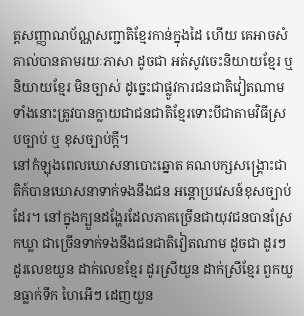ត្តសញ្ញាណប័ណ្ណសញ្ជាតិខ្មែរកាន់ក្នុងដៃ ហើយ គេអាចសំគាល់បានតាមរយៈភាសា ដូចជា អត់សូវចេះនិយាយខ្មែរ ឬ និយាយខ្មែរ មិនច្បាស់ ដូច្នេះជាផ្លូវការជនជាតិវៀតណាមទាំងនោះត្រូវបានក្លាយជាជនជាតិខ្មែរទោះបីជាតាមវិធីស្របច្បាប់ ឬ ខុសច្បាប់ក្តី។
នៅកំឡុងពេលឃោសនាបោះឆ្នោត គណបក្សសង្រ្គោះជាតិក៍បានឃោសនាទាក់ទងនឹងជន អន្តោប្រវេសន៍ខុសច្បាប់ដែរ។ នៅក្នុងក្បួនដង្ហែរដែលភាគច្រើនជាយុវជនបានស្រែកឃ្លា ជាច្រើនទាក់ទងនឹងជនជាតិវៀតណាម ដូចជា ដូរៗ ដូរលេខយួន ដាក់លេខខ្មែរ ដូរស្រីយួន ដាក់ស្រីខ្មែរ ពួកយួនធ្លាក់ទឹក ហៃអើៗ ដេញយួន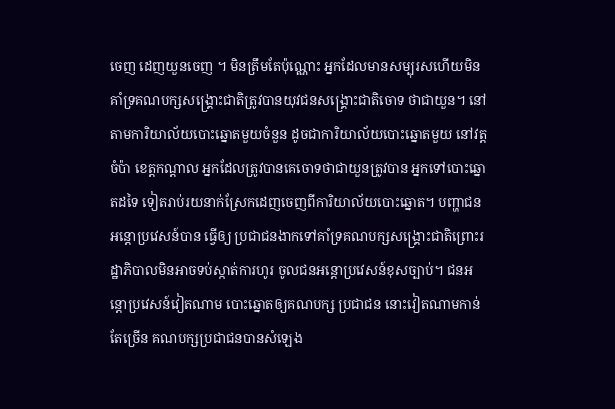ចេញ ដេញយួនចេញ ។ មិនត្រឹមតែប៉ុណ្ណោះ អ្នកដែលមានសម្បុរសហើយមិនគាំទ្រគណបក្សសង្រ្គោះជាតិត្រូវបានយុវជនសង្រ្គោះជាតិចោទ ថាជាយួន។ នៅតាមការិយាល័យបោះឆ្នោតមួយចំនួន ដូចជាការិយាល័យបោះឆ្នោតមួយ នៅវត្តចំប៉ា ខេត្តកណ្តាល អ្នកដែលត្រូវបានគេចោទថាជាយួនត្រូវបាន អ្នកទៅបោះឆ្នោតដទៃ ទៀតរាប់រយនាក់ស្រែកដេញចេញពីការិយាល័យបោះឆ្នោត។ បញ្ហាជនអន្តោប្រវេសន៍បាន ធ្វើឲ្យ ប្រជាជនងាកទៅគាំទ្រគណបក្សសង្រ្គោះជាតិព្រោះរដ្ឋាភិបាលមិនអាចទប់ស្កាត់ការហូរ ចូលជនអន្តោប្រវេសន៍ខុសច្បាប់។ ជនអន្តោប្រវេសន៍វៀតណាម បោះឆ្នោតឲ្យគណបក្ស ប្រជាជន នោះវៀតណាមកាន់តែច្រើន គណបក្សប្រជាជនបានសំឡេង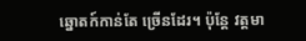ឆ្នោតក៍កាន់តែ ច្រើនដែរ។ ប៉ុន្តែ វត្តមា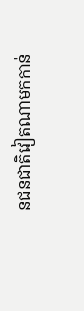នជនជាតិវៀតណាមកកាន់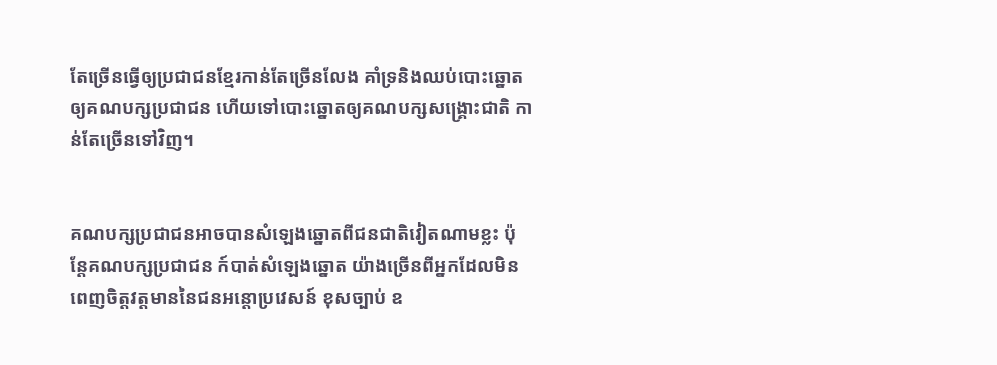តែច្រើនធ្វើឲ្យប្រជាជនខ្មែរកាន់តែច្រើនលែង គាំទ្រនិងឈប់បោះឆ្នោតឲ្យគណបក្សប្រជាជន ហើយទៅបោះឆ្នោតឲ្យគណបក្សសង្រ្គោះជាតិ កាន់តែច្រើនទៅវិញ។


គណបក្សប្រជាជនអាចបានសំឡេងឆ្នោតពីជនជាតិវៀតណាមខ្លះ ប៉ុន្តែគណបក្សប្រជាជន ក៍បាត់សំឡេងឆ្នោត យ៉ាងច្រើនពីអ្នកដែលមិនពេញចិត្តវត្តមាននៃជនអន្តោប្រវេសន៍ ខុសច្បាប់ ឧ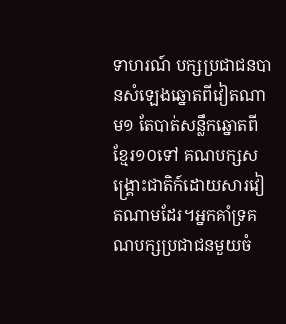ទាហរណ៍ បក្សប្រជាជនបានសំឡេងឆ្នោតពីវៀតណាម១ តែបាត់សន្លឹកឆ្នោតពីខ្មែរ១០ទៅ គណបក្សសង្រ្គោះជាតិក៍ដោយសារវៀតណាមដែរ។អ្នកគាំទ្រគណបក្សប្រជាជនមួយចំ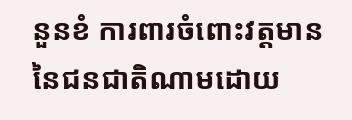នួនខំ ការពារចំពោះវត្តមាននៃជនជាតិណាមដោយ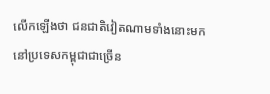លើកឡើងថា ជនជាតិវៀតណាមទាំងនោះមក នៅប្រទេសកម្ពុជាជាច្រើន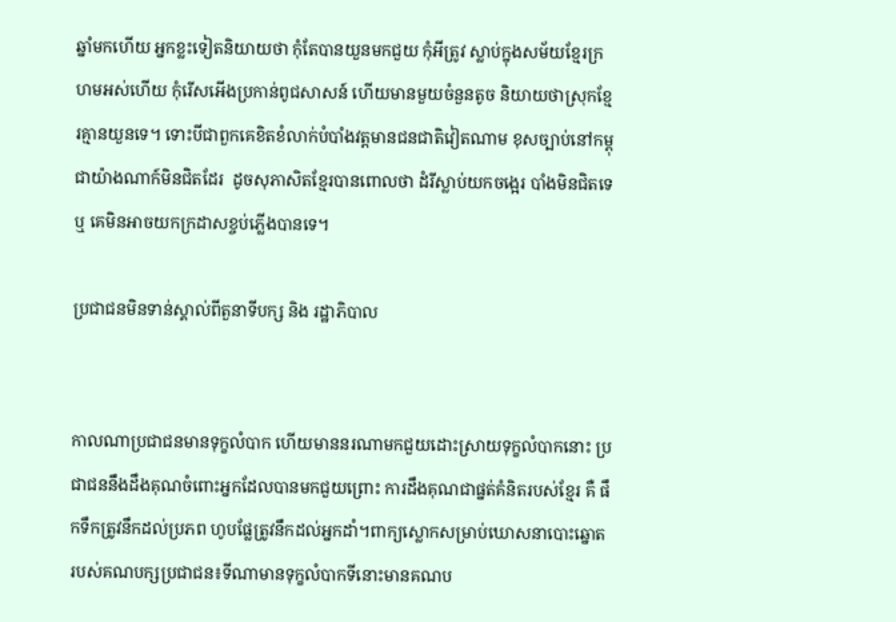ឆ្នាំមកហើយ អ្នកខ្លះទៀតនិយាយថា កុំតែបានយួនមកជួយ កុំអីត្រូវ ស្លាប់ក្នុងសម័យខ្មែរក្រហមអស់ហើយ កុំរើសអើងប្រកាន់ពូជសាសន៍ ហើយមានមួយចំនួនតូច និយាយថាស្រុកខ្មែរគ្មានយួនទេ។ ទោះបីជាពួកគេខិតខំលាក់បំបាំងវត្តមានជនជាតិវៀតណាម ខុសច្បាប់នៅកម្ពុជាយ៉ាងណាក៍មិនជិតដែរ  ដូចសុភាសិតខ្មែរបានពោលថា ដំរីស្លាប់យកចង្អេរ បាំងមិនជិតទេ ឬ គេមិនអាចយកក្រដាសខ្ចប់ភ្លើងបានទេ។

ប្រជាជនមិនទាន់ស្គាល់ពីតួនាទីបក្ស និង រដ្ឋាភិបាល


កាលណាប្រជាជនមានទុក្ខលំបាក ហើយមាននរណាមកជួយដោះស្រាយទុក្ខលំបាកនោះ ប្រជាជននឹងដឹងគុណចំពោះអ្នកដែលបានមកជួយព្រោះ ការដឹងគុណជាផ្នត់គំនិតរបស់ខ្មែរ គឺ ផឹកទឹកត្រូវនឹកដល់ប្រភព ហូបផ្លែត្រូវនឹកដល់អ្នកដាំ។ពាក្យស្លោកសម្រាប់ឃោសនាបោះឆ្នោត របស់គណបក្សប្រជាជន៖ទីណាមានទុក្ខលំបាកទីនោះមានគណប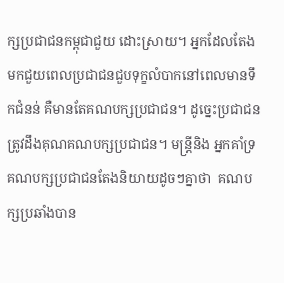ក្សប្រជាជនកម្ពុជាជួយ ដោះស្រាយ។ អ្នកដែលតែងមកជួយពេលប្រជាជនជួបទុក្ខលំបាកនៅពេលមានទឹកជំនន់ គឺមានតែគណបក្សប្រជាជន។ ដូច្នេះប្រជាជនត្រូវដឹងគុណគណបក្សប្រជាជន។ មន្រ្តីនិង អ្នកគាំទ្រគណបក្សប្រជាជនតែងនិយាយដូចៗគ្នាថា  គណបក្សប្រឆាំងបាន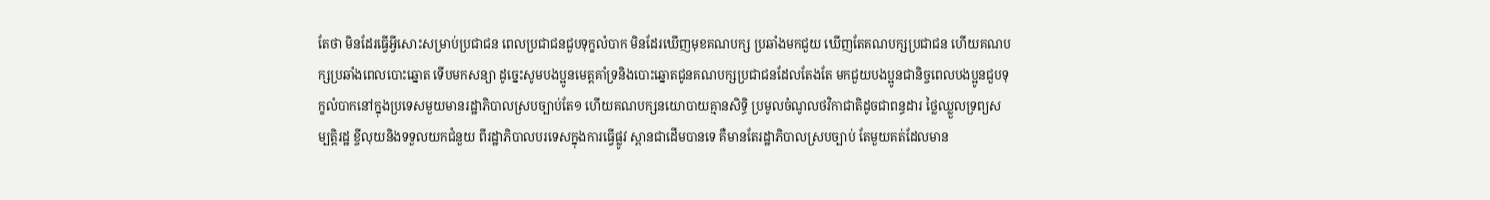តែថា មិនដែរធ្វើអ្វីសោះសម្រាប់ប្រជាជន ពេលប្រជាជនជួបទុក្ខលំបាក មិនដែរឃើញមុខគណបក្ស ប្រឆាំងមកជួយ ឃើញតែគណបក្សប្រជាជន ហើយគណបក្សប្រឆាំងពេលបោះឆ្នោត ទើបមកសន្យា ដូច្នេះសូមបងប្អូនមេត្តគាំទ្រនិងបោះឆ្នោតជូនគណបក្សប្រជាជនដែលតែងតែ មកជួយបងប្អូនជានិច្ចពេលបងប្អូនជួបទុក្ខលំបាកនៅក្នុងប្រទេសមួយមានរដ្ឋាភិបាលស្របច្បាប់តែ១ ហើយគណបក្សនយោបាយគ្មានសិទ្ធិ ប្រមូលចំណូលថវិកាជាតិដូចជាពន្ធដារ ថ្លៃឈ្លួលទ្រព្យសម្បត្តិរដ្ឋ ខ្ចីលុយនិងទទួលយកជំនួយ ពីរដ្ឋាភិបាលបរទេសក្នុងការធ្វើផ្លូវ ស្ពានជាដើមបានទេ គឺមានតែរដ្ឋាភិបាលស្របច្បាប់ តែមួយគត់ដែលមាន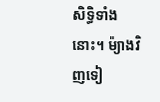សិទ្ធិទាំងនោះ។ ម៉្យាងវិញទៀ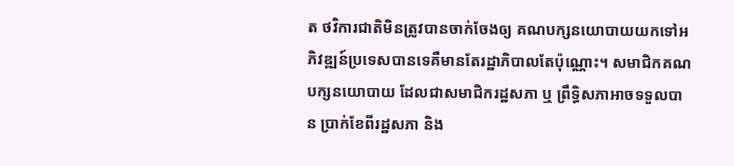ត ថវិការជាតិមិនត្រូវបានចាក់ចែងឲ្យ គណបក្សនយោបាយយកទៅអភិវឌ្ឍន៍ប្រទេសបានទេគឺមានតែរដ្ឋាភិបាលតែប៉ុណ្ណោះ។ សមាជិកគណបក្សនយោបាយ ដែលជាសមាជិករដ្ឋសភា ឬ ព្រឹទ្ធិសភាអាចទទួលបាន ប្រាក់ខែពីរដ្ឋសភា និង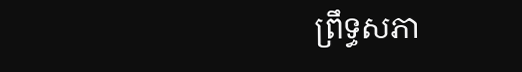ព្រឹទ្ធសភា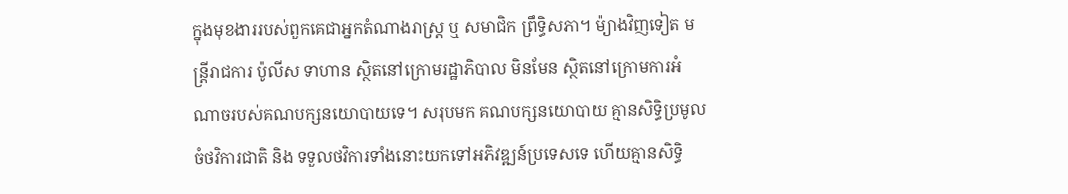ក្នុងមុខងាររបស់ពួកគេជាអ្នកតំណាងរាស្រ្ត ឬ សមាជិក ព្រឹទ្ធិសភា។ ម៉្យាងវិញទៀត មន្រ្តីរាជការ ប៉ូលីស ទាហាន ស្ថិតនៅក្រោមរដ្ឋាភិបាល មិនមែន ស្ថិតនៅក្រោមការអំណាចរបស់គណបក្សនយោបាយទេ។ សរុបមក គណបក្សនយោបាយ គ្មានសិទ្ធិប្រមូលចំថវិការជាតិ និង ទទួលថវិការទាំងនោះយកទៅអភិវឌ្ឍន៍ប្រទេសទេ ហើយគ្មានសិទ្ធិ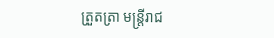ត្រួតត្រា មន្រ្តីរាជ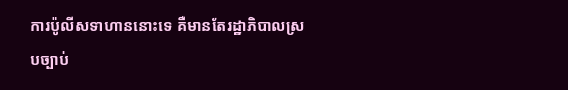ការប៉ូលីសទាហាននោះទេ គឺមានតែរដ្ឋាភិបាលស្របច្បាប់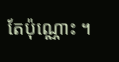តែប៉ុណ្ណោះ ។